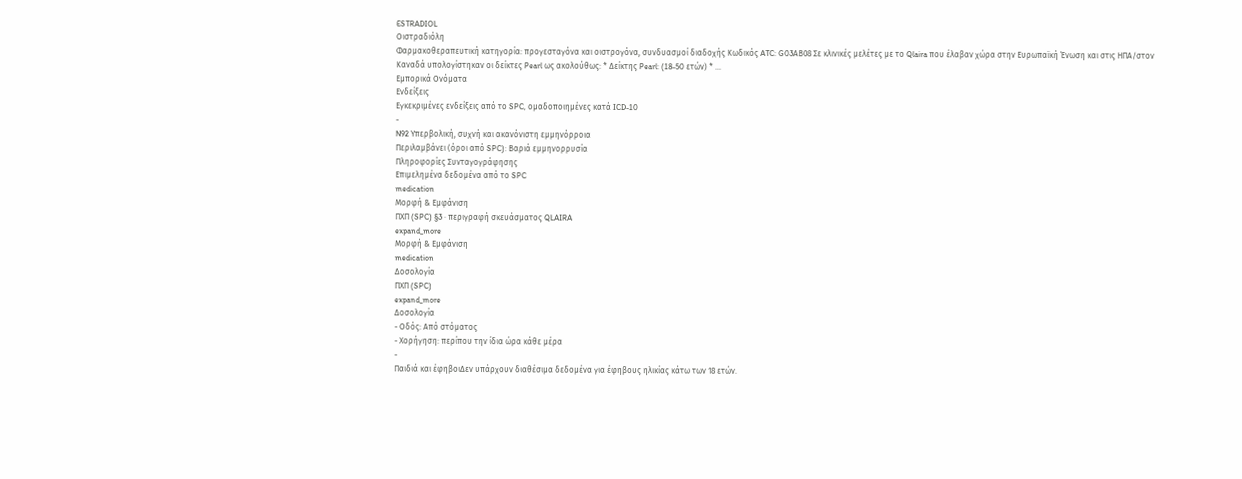ESTRADIOL
Οιστραδιόλη
Φαρμακοθεραπευτική κατηγορία: προγεσταγόνα και οιστρογόνα, συνδυασμοί διαδοχής Κωδικός ATC: G03AΒ08 Σε κλινικές μελέτες με το Qlaira που έλαβαν χώρα στην Ευρωπαϊκή Ένωση και στις ΗΠΑ/στον Καναδά υπολογίστηκαν οι δείκτες Pearl ως ακολούθως: * Δείκτης Pearl: (18-50 ετών) * …
Εμπορικά Ονόματα
Ενδείξεις
Εγκεκριμένες ενδείξεις από το SPC, ομαδοποιημένες κατά ICD-10
-
N92 Υπερβολική, συχνή και ακανόνιστη εμμηνόρροια
Περιλαμβάνει (όροι από SPC): Βαριά εμμηνορρυσία
Πληροφορίες Συνταγογράφησης
Επιμελημένα δεδομένα από το SPC
medication
Μορφή & Εμφάνιση
ΠΧΠ (SPC) §3 · περιγραφή σκευάσματος QLAIRA
expand_more
Μορφή & Εμφάνιση
medication
Δοσολογία
ΠΧΠ (SPC)
expand_more
Δοσολογία
- Οδός: Από στόματος
- Χορήγηση: περίπου την ίδια ώρα κάθε μέρα
-
Παιδιά και έφηβοιΔεν υπάρχουν διαθέσιμα δεδομένα για έφηβους ηλικίας κάτω των 18 ετών.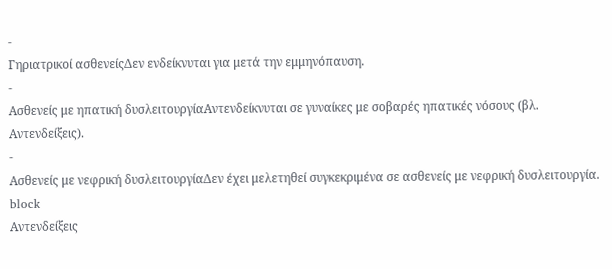-
Γηριατρικοί ασθενείςΔεν ενδείκνυται για μετά την εμμηνόπαυση.
-
Ασθενείς με ηπατική δυσλειτουργίαΑντενδείκνυται σε γυναίκες με σοβαρές ηπατικές νόσους (βλ. Αντενδείξεις).
-
Ασθενείς με νεφρική δυσλειτουργίαΔεν έχει μελετηθεί συγκεκριμένα σε ασθενείς με νεφρική δυσλειτουργία.
block
Αντενδείξεις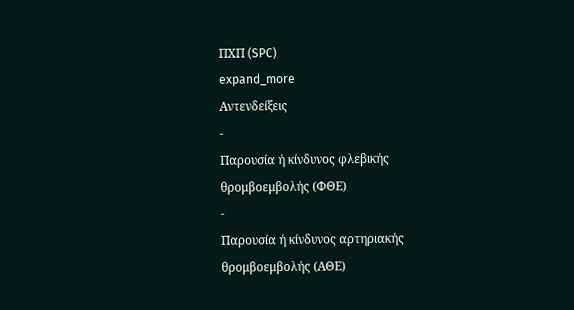ΠΧΠ (SPC)
expand_more
Αντενδείξεις
-
Παρουσία ή κίνδυνος φλεβικής θρομβοεμβολής (ΦΘΕ)
-
Παρουσία ή κίνδυνος αρτηριακής θρομβοεμβολής (ΑΘΕ)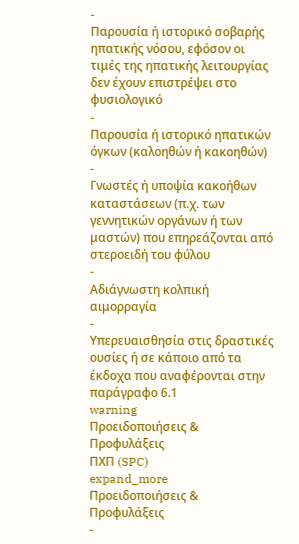-
Παρουσία ή ιστορικό σοβαρής ηπατικής νόσου, εφόσον οι τιμές της ηπατικής λειτουργίας δεν έχουν επιστρέψει στο φυσιολογικό
-
Παρουσία ή ιστορικό ηπατικών όγκων (καλοηθών ή κακοηθών)
-
Γνωστές ή υποψία κακοήθων καταστάσεων (π.χ. των γεννητικών οργάνων ή των μαστών) που επηρεάζονται από στεροειδή του φύλου
-
Αδιάγνωστη κολπική αιμορραγία
-
Υπερευαισθησία στις δραστικές ουσίες ή σε κάποιο από τα έκδοχα που αναφέρονται στην παράγραφο 6.1
warning
Προειδοποιήσεις & Προφυλάξεις
ΠΧΠ (SPC)
expand_more
Προειδοποιήσεις & Προφυλάξεις
-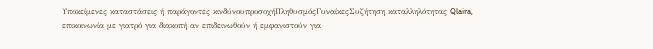Υποκείμενες καταστάσεις ή παράγοντες κινδύνουπροσοχήΠληθυσμόςΓυναίκεςΣυζήτηση καταλληλότητας Qlaira, επικοινωνία με γιατρό για διακοπή αν επιδεινωθούν ή εμφανιστούν για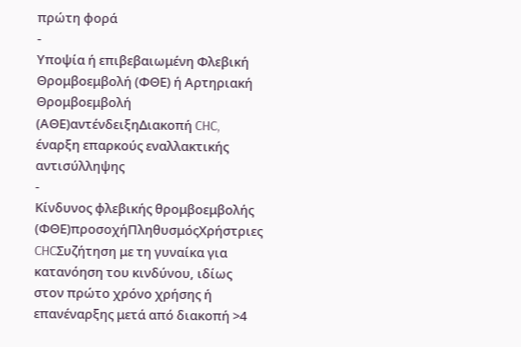πρώτη φορά
-
Υποψία ή επιβεβαιωμένη Φλεβική Θρομβοεμβολή (ΦΘΕ) ή Αρτηριακή Θρομβοεμβολή (ΑΘΕ)αντένδειξηΔιακοπή CHC, έναρξη επαρκούς εναλλακτικής αντισύλληψης
-
Κίνδυνος φλεβικής θρομβοεμβολής (ΦΘΕ)προσοχήΠληθυσμόςΧρήστριες CHCΣυζήτηση με τη γυναίκα για κατανόηση του κινδύνου, ιδίως στον πρώτο χρόνο χρήσης ή επανέναρξης μετά από διακοπή >4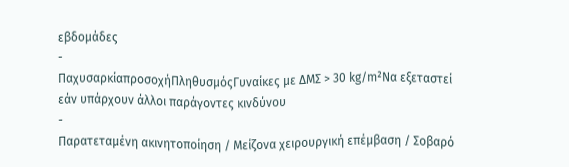εβδομάδες
-
ΠαχυσαρκίαπροσοχήΠληθυσμόςΓυναίκες με ΔΜΣ > 30 kg/m²Να εξεταστεί εάν υπάρχουν άλλοι παράγοντες κινδύνου
-
Παρατεταμένη ακινητοποίηση / Μείζονα χειρουργική επέμβαση / Σοβαρό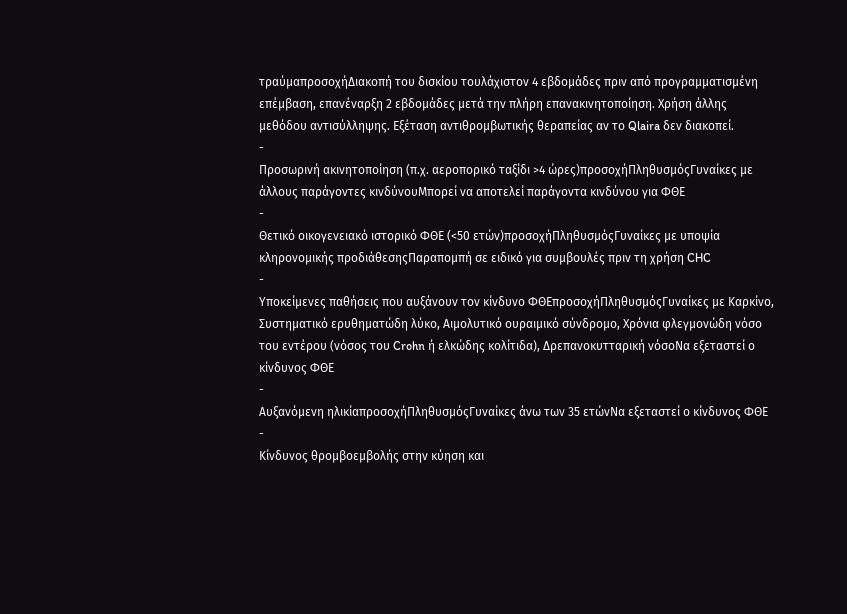τραύμαπροσοχήΔιακοπή του δισκίου τουλάχιστον 4 εβδομάδες πριν από προγραμματισμένη επέμβαση, επανέναρξη 2 εβδομάδες μετά την πλήρη επανακινητοποίηση. Χρήση άλλης μεθόδου αντισύλληψης. Εξέταση αντιθρομβωτικής θεραπείας αν το Qlaira δεν διακοπεί.
-
Προσωρινή ακινητοποίηση (π.χ. αεροπορικό ταξίδι >4 ώρες)προσοχήΠληθυσμόςΓυναίκες με άλλους παράγοντες κινδύνουΜπορεί να αποτελεί παράγοντα κινδύνου για ΦΘΕ
-
Θετικό οικογενειακό ιστορικό ΦΘΕ (<50 ετών)προσοχήΠληθυσμόςΓυναίκες με υποψία κληρονομικής προδιάθεσηςΠαραπομπή σε ειδικό για συμβουλές πριν τη χρήση CHC
-
Υποκείμενες παθήσεις που αυξάνουν τον κίνδυνο ΦΘΕπροσοχήΠληθυσμόςΓυναίκες με Καρκίνο, Συστηματικό ερυθηματώδη λύκο, Αιμολυτικό ουραιμικό σύνδρομο, Χρόνια φλεγμονώδη νόσο του εντέρου (νόσος του Crohn ή ελκώδης κολίτιδα), Δρεπανοκυτταρική νόσοΝα εξεταστεί ο κίνδυνος ΦΘΕ
-
Αυξανόμενη ηλικίαπροσοχήΠληθυσμόςΓυναίκες άνω των 35 ετώνΝα εξεταστεί ο κίνδυνος ΦΘΕ
-
Κίνδυνος θρομβοεμβολής στην κύηση και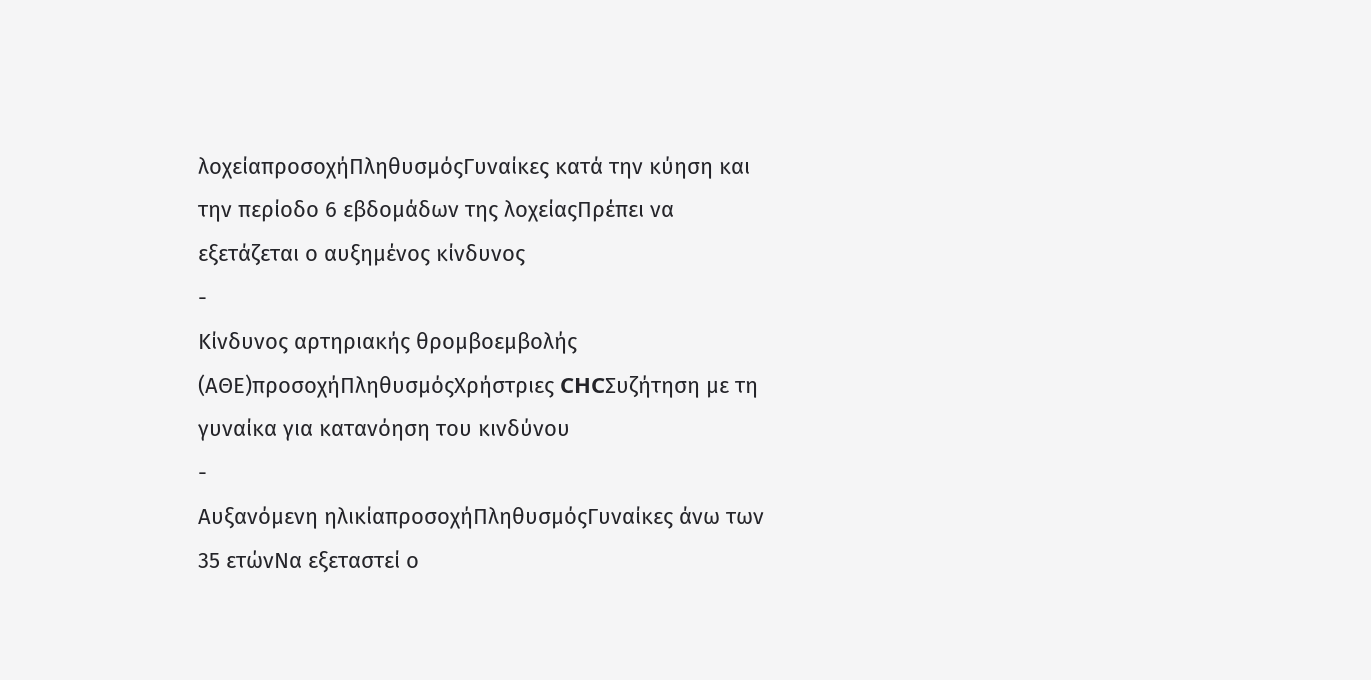λοχείαπροσοχήΠληθυσμόςΓυναίκες κατά την κύηση και την περίοδο 6 εβδομάδων της λοχείαςΠρέπει να εξετάζεται ο αυξημένος κίνδυνος
-
Κίνδυνος αρτηριακής θρομβοεμβολής (ΑΘΕ)προσοχήΠληθυσμόςΧρήστριες CHCΣυζήτηση με τη γυναίκα για κατανόηση του κινδύνου
-
Αυξανόμενη ηλικίαπροσοχήΠληθυσμόςΓυναίκες άνω των 35 ετώνΝα εξεταστεί ο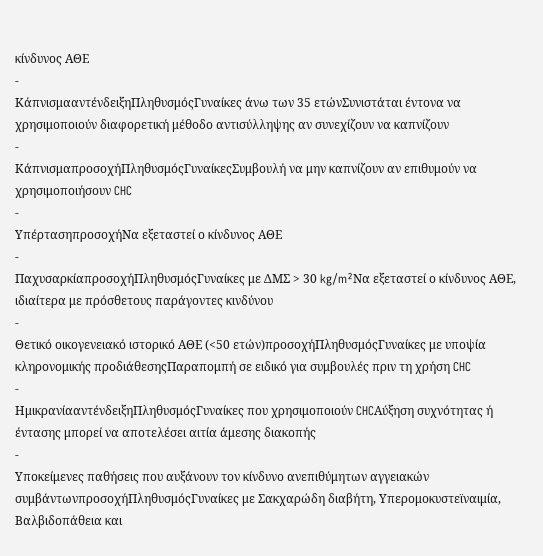κίνδυνος ΑΘΕ
-
ΚάπνισμααντένδειξηΠληθυσμόςΓυναίκες άνω των 35 ετώνΣυνιστάται έντονα να χρησιμοποιούν διαφορετική μέθοδο αντισύλληψης αν συνεχίζουν να καπνίζουν
-
ΚάπνισμαπροσοχήΠληθυσμόςΓυναίκεςΣυμβουλή να μην καπνίζουν αν επιθυμούν να χρησιμοποιήσουν CHC
-
ΥπέρτασηπροσοχήΝα εξεταστεί ο κίνδυνος ΑΘΕ
-
ΠαχυσαρκίαπροσοχήΠληθυσμόςΓυναίκες με ΔΜΣ > 30 kg/m²Να εξεταστεί ο κίνδυνος ΑΘΕ, ιδιαίτερα με πρόσθετους παράγοντες κινδύνου
-
Θετικό οικογενειακό ιστορικό ΑΘΕ (<50 ετών)προσοχήΠληθυσμόςΓυναίκες με υποψία κληρονομικής προδιάθεσηςΠαραπομπή σε ειδικό για συμβουλές πριν τη χρήση CHC
-
ΗμικρανίααντένδειξηΠληθυσμόςΓυναίκες που χρησιμοποιούν CHCΑύξηση συχνότητας ή έντασης μπορεί να αποτελέσει αιτία άμεσης διακοπής
-
Υποκείμενες παθήσεις που αυξάνουν τον κίνδυνο ανεπιθύμητων αγγειακών συμβάντωνπροσοχήΠληθυσμόςΓυναίκες με Σακχαρώδη διαβήτη, Υπερομοκυστεϊναιμία, Βαλβιδοπάθεια και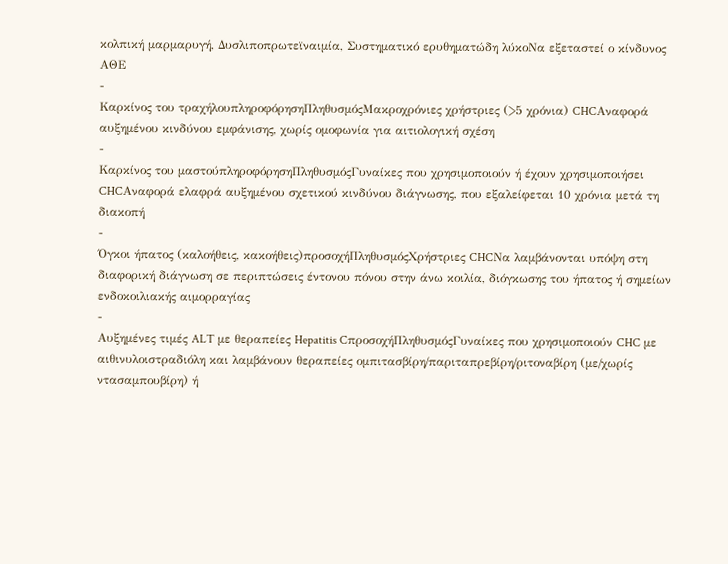κολπική μαρμαρυγή, Δυσλιποπρωτεϊναιμία, Συστηματικό ερυθηματώδη λύκοΝα εξεταστεί ο κίνδυνος ΑΘΕ
-
Καρκίνος του τραχήλουπληροφόρησηΠληθυσμόςΜακροχρόνιες χρήστριες (>5 χρόνια) CHCΑναφορά αυξημένου κινδύνου εμφάνισης, χωρίς ομοφωνία για αιτιολογική σχέση
-
Καρκίνος του μαστούπληροφόρησηΠληθυσμόςΓυναίκες που χρησιμοποιούν ή έχουν χρησιμοποιήσει CHCΑναφορά ελαφρά αυξημένου σχετικού κινδύνου διάγνωσης, που εξαλείφεται 10 χρόνια μετά τη διακοπή
-
Όγκοι ήπατος (καλοήθεις, κακοήθεις)προσοχήΠληθυσμόςΧρήστριες CHCΝα λαμβάνονται υπόψη στη διαφορική διάγνωση σε περιπτώσεις έντονου πόνου στην άνω κοιλία, διόγκωσης του ήπατος ή σημείων ενδοκοιλιακής αιμορραγίας
-
Αυξημένες τιμές ALT με θεραπείες Hepatitis CπροσοχήΠληθυσμόςΓυναίκες που χρησιμοποιούν CHC με αιθινυλοιστραδιόλη και λαμβάνουν θεραπείες ομπιτασβίρη/παριταπρεβίρη/ριτοναβίρη (με/χωρίς ντασαμπουβίρη) ή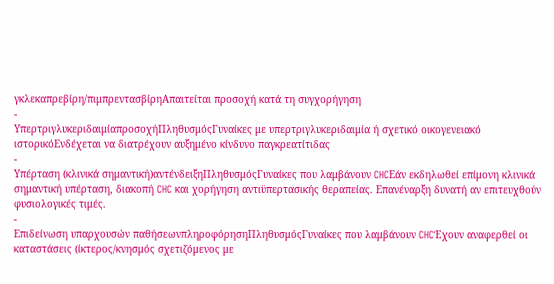γκλεκαπρεβίρη/πιμπρεντασβίρηΑπαιτείται προσοχή κατά τη συγχορήγηση
-
ΥπερτριγλυκεριδαιμίαπροσοχήΠληθυσμόςΓυναίκες με υπερτριγλυκεριδαιμία ή σχετικό οικογενειακό ιστορικόΕνδέχεται να διατρέχουν αυξημένο κίνδυνο παγκρεατίτιδας
-
Υπέρταση (κλινικά σημαντική)αντένδειξηΠληθυσμόςΓυναίκες που λαμβάνουν CHCΕάν εκδηλωθεί επίμονη κλινικά σημαντική υπέρταση, διακοπή CHC και χορήγηση αντιϋπερτασικής θεραπείας. Επανέναρξη δυνατή αν επιτευχθούν φυσιολογικές τιμές.
-
Επιδείνωση υπαρχουσών παθήσεωνπληροφόρησηΠληθυσμόςΓυναίκες που λαμβάνουν CHCΈχουν αναφερθεί οι καταστάσεις (ίκτερος/κνησμός σχετιζόμενος με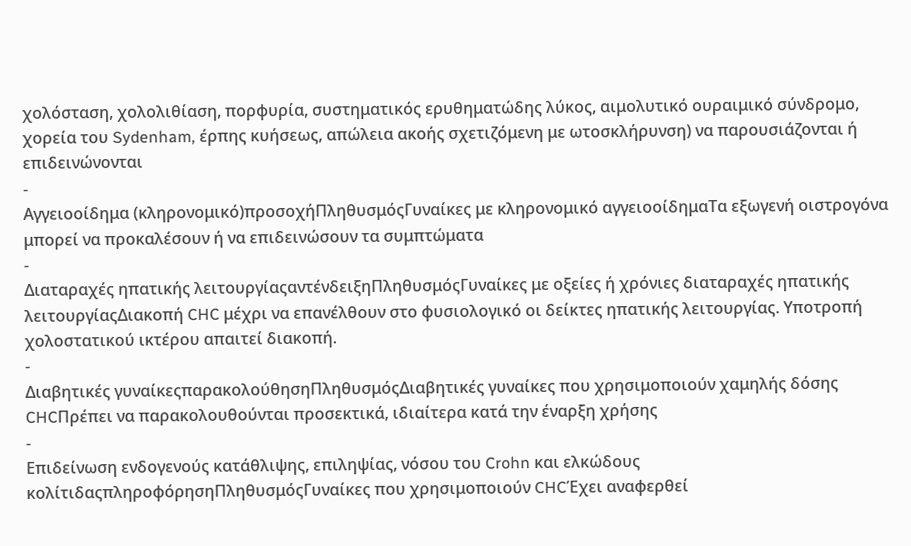χολόσταση, χολολιθίαση, πορφυρία, συστηματικός ερυθηματώδης λύκος, αιμολυτικό ουραιμικό σύνδρομο, χορεία του Sydenham, έρπης κυήσεως, απώλεια ακοής σχετιζόμενη με ωτοσκλήρυνση) να παρουσιάζονται ή επιδεινώνονται
-
Αγγειοοίδημα (κληρονομικό)προσοχήΠληθυσμόςΓυναίκες με κληρονομικό αγγειοοίδημαΤα εξωγενή οιστρογόνα μπορεί να προκαλέσουν ή να επιδεινώσουν τα συμπτώματα
-
Διαταραχές ηπατικής λειτουργίαςαντένδειξηΠληθυσμόςΓυναίκες με οξείες ή χρόνιες διαταραχές ηπατικής λειτουργίαςΔιακοπή CHC μέχρι να επανέλθουν στο φυσιολογικό οι δείκτες ηπατικής λειτουργίας. Υποτροπή χολοστατικού ικτέρου απαιτεί διακοπή.
-
Διαβητικές γυναίκεςπαρακολούθησηΠληθυσμόςΔιαβητικές γυναίκες που χρησιμοποιούν χαμηλής δόσης CHCΠρέπει να παρακολουθούνται προσεκτικά, ιδιαίτερα κατά την έναρξη χρήσης
-
Επιδείνωση ενδογενούς κατάθλιψης, επιληψίας, νόσου του Crohn και ελκώδους κολίτιδαςπληροφόρησηΠληθυσμόςΓυναίκες που χρησιμοποιούν CHCΈχει αναφερθεί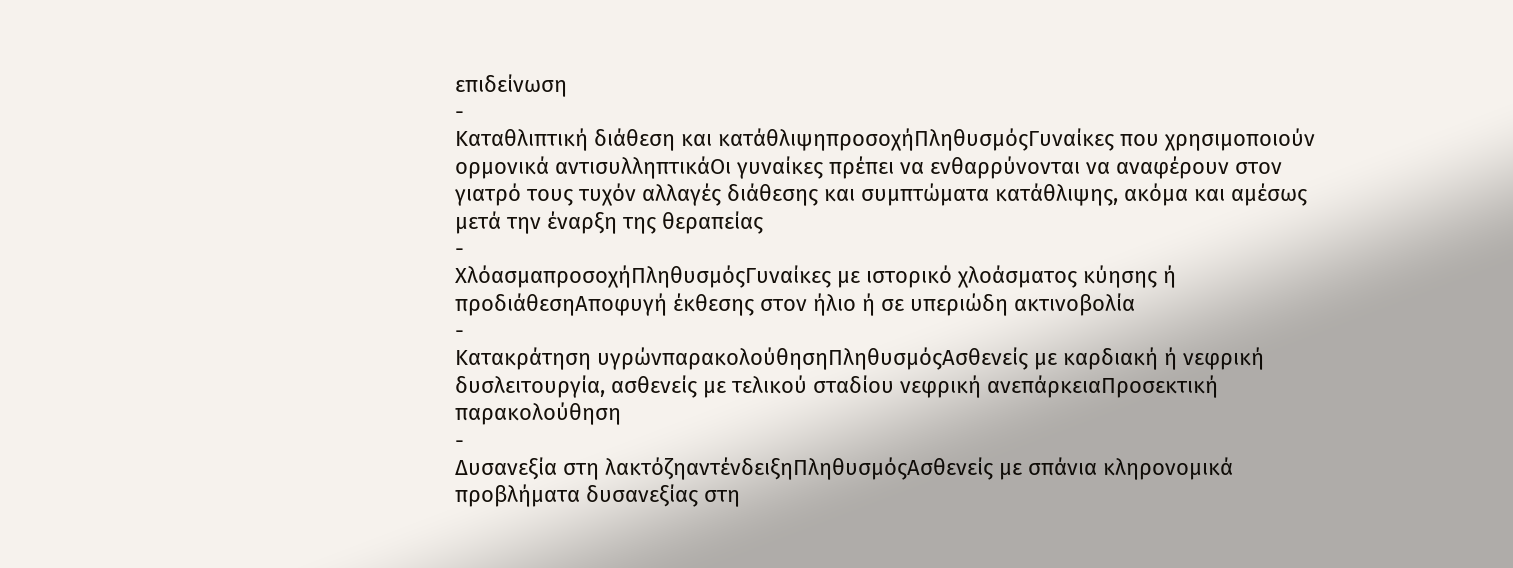επιδείνωση
-
Καταθλιπτική διάθεση και κατάθλιψηπροσοχήΠληθυσμόςΓυναίκες που χρησιμοποιούν ορμονικά αντισυλληπτικάΟι γυναίκες πρέπει να ενθαρρύνονται να αναφέρουν στον γιατρό τους τυχόν αλλαγές διάθεσης και συμπτώματα κατάθλιψης, ακόμα και αμέσως μετά την έναρξη της θεραπείας
-
ΧλόασμαπροσοχήΠληθυσμόςΓυναίκες με ιστορικό χλοάσματος κύησης ή προδιάθεσηΑποφυγή έκθεσης στον ήλιο ή σε υπεριώδη ακτινοβολία
-
Κατακράτηση υγρώνπαρακολούθησηΠληθυσμόςΑσθενείς με καρδιακή ή νεφρική δυσλειτουργία, ασθενείς με τελικού σταδίου νεφρική ανεπάρκειαΠροσεκτική παρακολούθηση
-
Δυσανεξία στη λακτόζηαντένδειξηΠληθυσμόςΑσθενείς με σπάνια κληρονομικά προβλήματα δυσανεξίας στη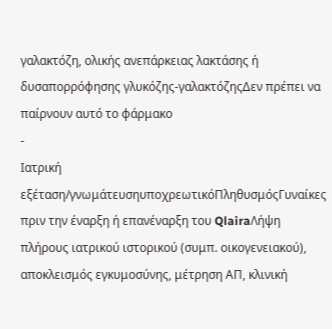γαλακτόζη, ολικής ανεπάρκειας λακτάσης ή δυσαπορρόφησης γλυκόζης-γαλακτόζηςΔεν πρέπει να παίρνουν αυτό το φάρμακο
-
Ιατρική εξέταση/γνωμάτευσηυποχρεωτικόΠληθυσμόςΓυναίκες πριν την έναρξη ή επανέναρξη του QlairaΛήψη πλήρους ιατρικού ιστορικού (συμπ. οικογενειακού), αποκλεισμός εγκυμοσύνης, μέτρηση ΑΠ, κλινική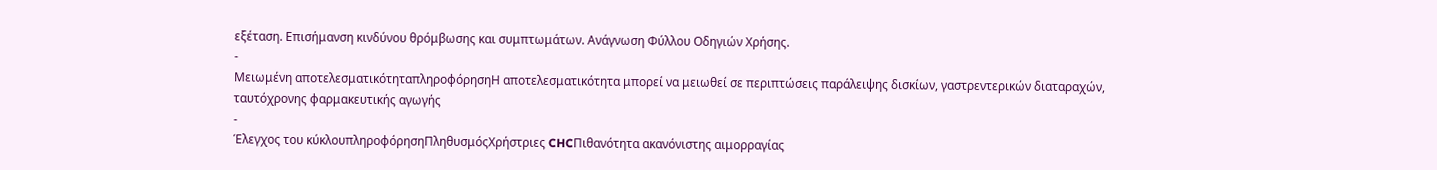εξέταση. Επισήμανση κινδύνου θρόμβωσης και συμπτωμάτων. Ανάγνωση Φύλλου Οδηγιών Χρήσης.
-
Μειωμένη αποτελεσματικότηταπληροφόρησηΗ αποτελεσματικότητα μπορεί να μειωθεί σε περιπτώσεις παράλειψης δισκίων, γαστρεντερικών διαταραχών, ταυτόχρονης φαρμακευτικής αγωγής
-
Έλεγχος του κύκλουπληροφόρησηΠληθυσμόςΧρήστριες CHCΠιθανότητα ακανόνιστης αιμορραγίας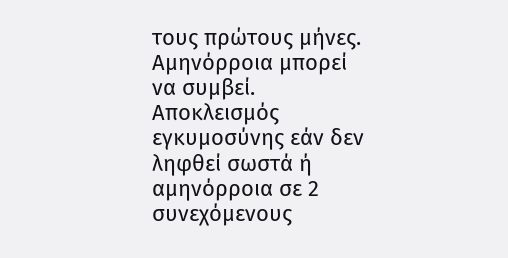τους πρώτους μήνες. Αμηνόρροια μπορεί να συμβεί. Αποκλεισμός εγκυμοσύνης εάν δεν ληφθεί σωστά ή αμηνόρροια σε 2 συνεχόμενους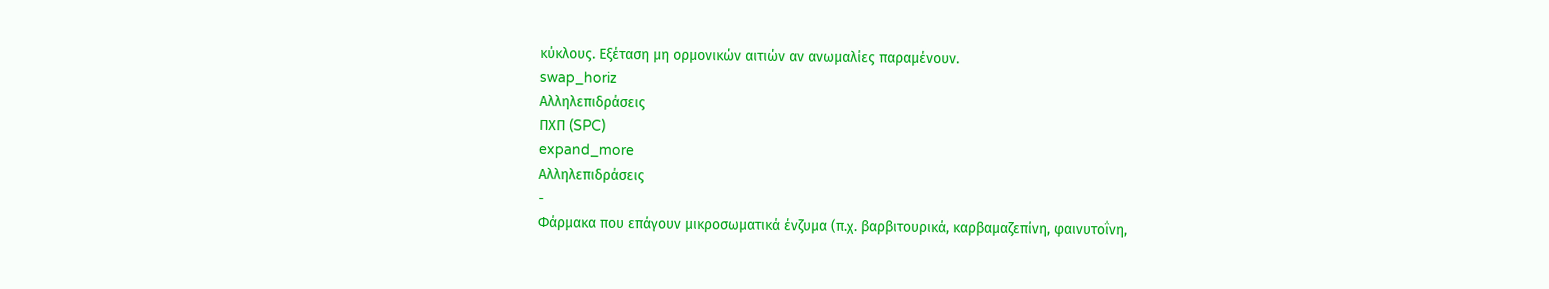κύκλους. Εξέταση μη ορμονικών αιτιών αν ανωμαλίες παραμένουν.
swap_horiz
Αλληλεπιδράσεις
ΠΧΠ (SPC)
expand_more
Αλληλεπιδράσεις
-
Φάρμακα που επάγουν μικροσωματικά ένζυμα (π.χ. βαρβιτουρικά, καρβαμαζεπίνη, φαινυτοΐνη,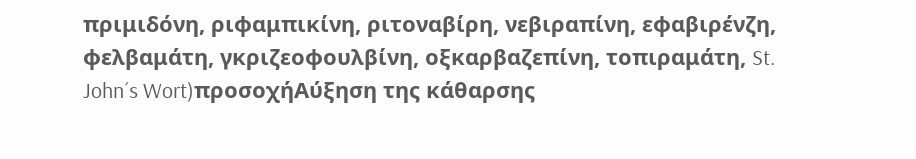πριμιδόνη, ριφαμπικίνη, ριτοναβίρη, νεβιραπίνη, εφαβιρένζη, φελβαμάτη, γκριζεοφουλβίνη, οξκαρβαζεπίνη, τοπιραμάτη, St. John´s Wort)προσοχήΑύξηση της κάθαρσης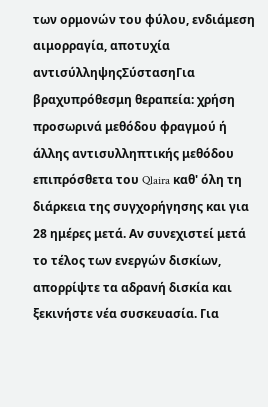των ορμονών του φύλου, ενδιάμεση αιμορραγία, αποτυχία αντισύλληψηςΣύστασηΓια βραχυπρόθεσμη θεραπεία: χρήση προσωρινά μεθόδου φραγμού ή άλλης αντισυλληπτικής μεθόδου επιπρόσθετα του Qlaira καθ' όλη τη διάρκεια της συγχορήγησης και για 28 ημέρες μετά. Αν συνεχιστεί μετά το τέλος των ενεργών δισκίων, απορρίψτε τα αδρανή δισκία και ξεκινήστε νέα συσκευασία. Για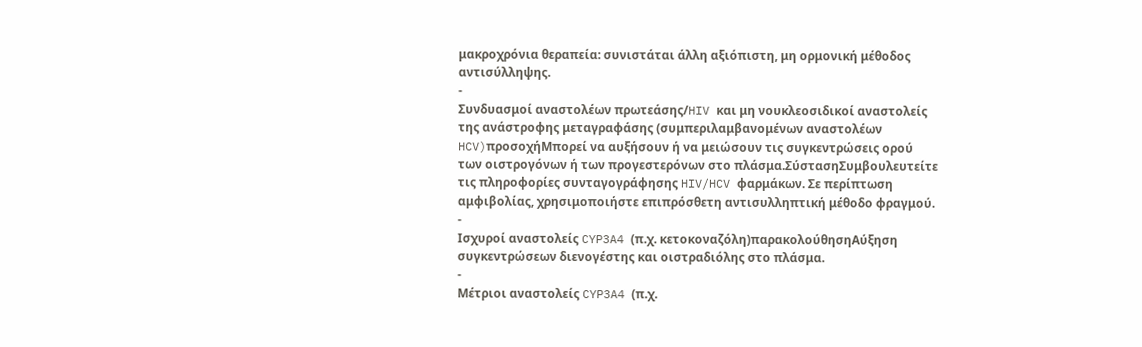μακροχρόνια θεραπεία: συνιστάται άλλη αξιόπιστη, μη ορμονική μέθοδος αντισύλληψης.
-
Συνδυασμοί αναστολέων πρωτεάσης/HIV και μη νουκλεοσιδικοί αναστολείς της ανάστροφης μεταγραφάσης (συμπεριλαμβανομένων αναστολέων HCV)προσοχήΜπορεί να αυξήσουν ή να μειώσουν τις συγκεντρώσεις ορού των οιστρογόνων ή των προγεστερόνων στο πλάσμα.ΣύστασηΣυμβουλευτείτε τις πληροφορίες συνταγογράφησης HIV/HCV φαρμάκων. Σε περίπτωση αμφιβολίας, χρησιμοποιήστε επιπρόσθετη αντισυλληπτική μέθοδο φραγμού.
-
Ισχυροί αναστολείς CYP3A4 (π.χ. κετοκοναζόλη)παρακολούθησηΑύξηση συγκεντρώσεων διενογέστης και οιστραδιόλης στο πλάσμα.
-
Μέτριοι αναστολείς CYP3A4 (π.χ.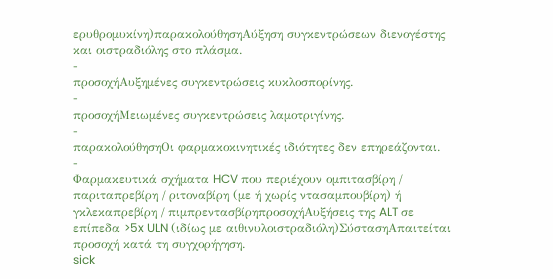ερυθρομυκίνη)παρακολούθησηΑύξηση συγκεντρώσεων διενογέστης και οιστραδιόλης στο πλάσμα.
-
προσοχήΑυξημένες συγκεντρώσεις κυκλοσπορίνης.
-
προσοχήΜειωμένες συγκεντρώσεις λαμοτριγίνης.
-
παρακολούθησηΟι φαρμακοκινητικές ιδιότητες δεν επηρεάζονται.
-
Φαρμακευτικά σχήματα HCV που περιέχουν ομπιτασβίρη / παριταπρεβίρη / ριτοναβίρη (με ή χωρίς ντασαμπουβίρη) ή γκλεκαπρεβίρη / πιμπρεντασβίρηπροσοχήΑυξήσεις της ALT σε επίπεδα >5x ULN (ιδίως με αιθινυλοιστραδιόλη)ΣύστασηΑπαιτείται προσοχή κατά τη συγχορήγηση.
sick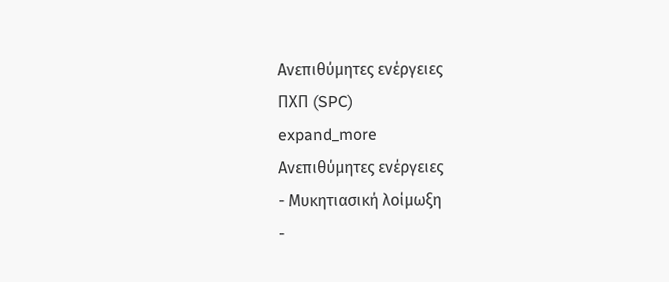Ανεπιθύμητες ενέργειες
ΠΧΠ (SPC)
expand_more
Ανεπιθύμητες ενέργειες
- Μυκητιασική λοίμωξη
-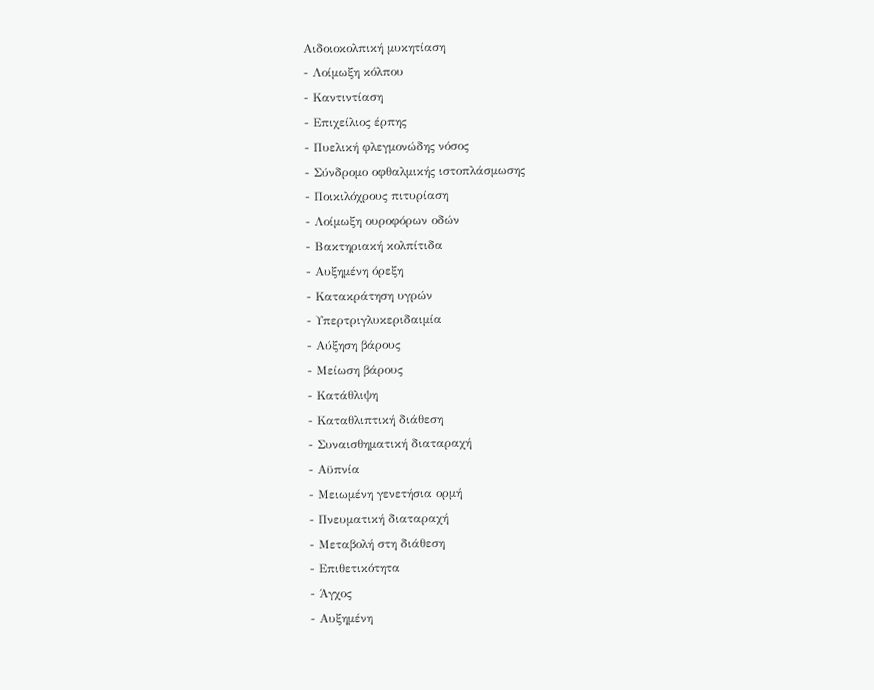Αιδοιοκολπική μυκητίαση
- Λοίμωξη κόλπου
- Καντιντίαση
- Επιχείλιος έρπης
- Πυελική φλεγμονώδης νόσος
- Σύνδρομο οφθαλμικής ιστοπλάσμωσης
- Ποικιλόχρους πιτυρίαση
- Λοίμωξη ουροφόρων οδών
- Βακτηριακή κολπίτιδα
- Αυξημένη όρεξη
- Κατακράτηση υγρών
- Υπερτριγλυκεριδαιμία
- Αύξηση βάρους
- Μείωση βάρους
- Κατάθλιψη
- Καταθλιπτική διάθεση
- Συναισθηματική διαταραχή
- Αϋπνία
- Μειωμένη γενετήσια ορμή
- Πνευματική διαταραχή
- Μεταβολή στη διάθεση
- Επιθετικότητα
- Άγχος
- Αυξημένη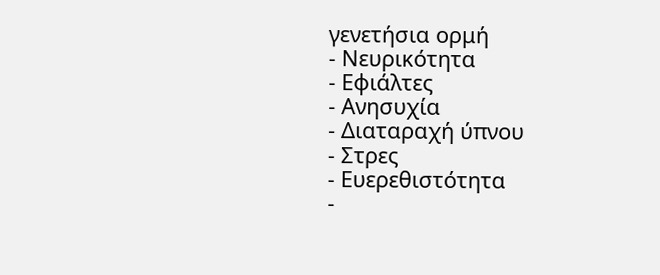γενετήσια ορμή
- Νευρικότητα
- Εφιάλτες
- Ανησυχία
- Διαταραχή ύπνου
- Στρες
- Ευερεθιστότητα
-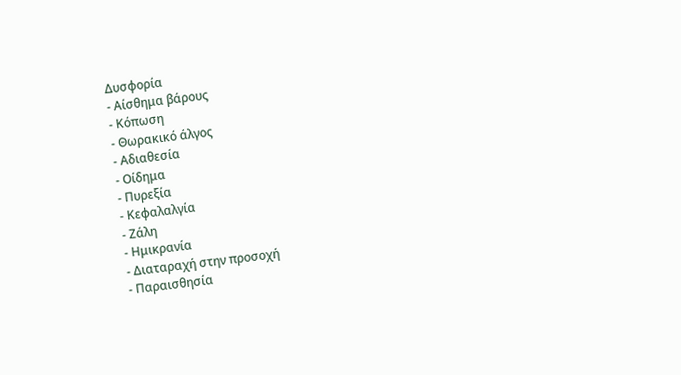Δυσφορία
- Αίσθημα βάρους
- Κόπωση
- Θωρακικό άλγος
- Αδιαθεσία
- Οίδημα
- Πυρεξία
- Κεφαλαλγία
- Ζάλη
- Ημικρανία
- Διαταραχή στην προσοχή
- Παραισθησία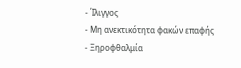- Ίλιγγος
- Μη ανεκτικότητα φακών επαφής
- Ξηροφθαλμία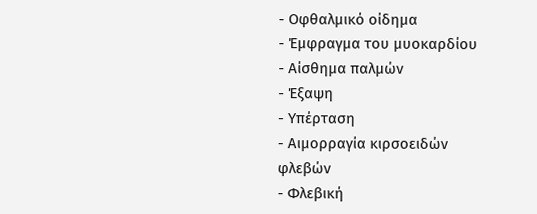- Οφθαλμικό οίδημα
- Έμφραγμα του μυοκαρδίου
- Αίσθημα παλμών
- Έξαψη
- Υπέρταση
- Αιμορραγία κιρσοειδών φλεβών
- Φλεβική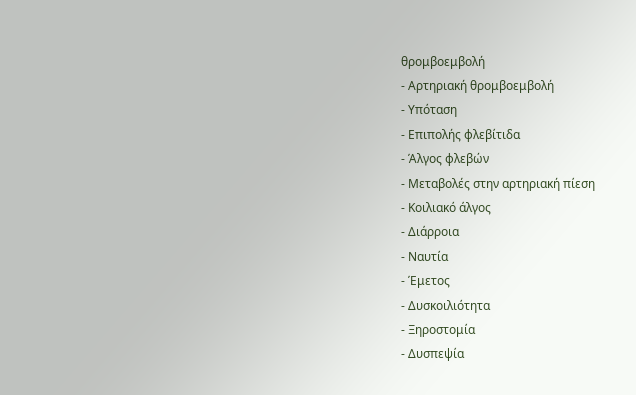θρομβοεμβολή
- Αρτηριακή θρομβοεμβολή
- Υπόταση
- Επιπολής φλεβίτιδα
- Άλγος φλεβών
- Μεταβολές στην αρτηριακή πίεση
- Κοιλιακό άλγος
- Διάρροια
- Ναυτία
- Έμετος
- Δυσκοιλιότητα
- Ξηροστομία
- Δυσπεψία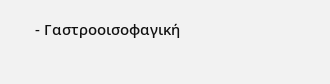- Γαστροοισοφαγική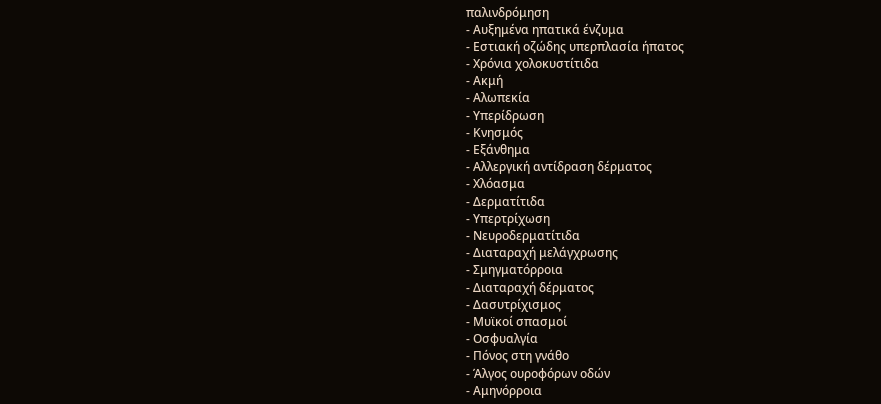παλινδρόμηση
- Αυξημένα ηπατικά ένζυμα
- Εστιακή οζώδης υπερπλασία ήπατος
- Χρόνια χολοκυστίτιδα
- Ακμή
- Αλωπεκία
- Υπερίδρωση
- Κνησμός
- Εξάνθημα
- Αλλεργική αντίδραση δέρματος
- Χλόασμα
- Δερματίτιδα
- Υπερτρίχωση
- Νευροδερματίτιδα
- Διαταραχή μελάγχρωσης
- Σμηγματόρροια
- Διαταραχή δέρματος
- Δασυτρίχισμος
- Μυϊκοί σπασμοί
- Οσφυαλγία
- Πόνος στη γνάθο
- Άλγος ουροφόρων οδών
- Αμηνόρροια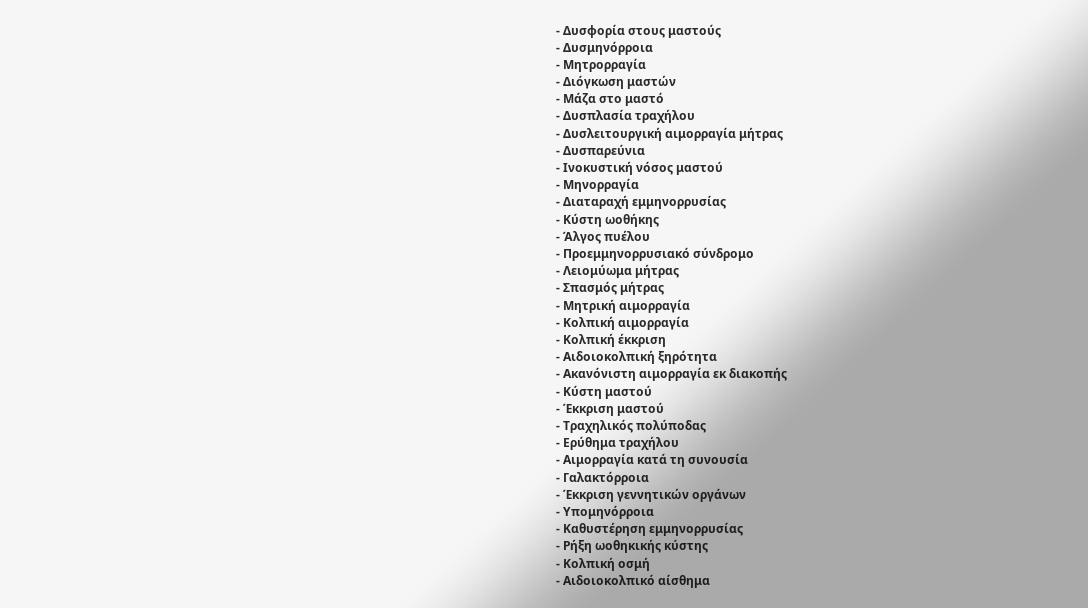- Δυσφορία στους μαστούς
- Δυσμηνόρροια
- Μητρορραγία
- Διόγκωση μαστών
- Μάζα στο μαστό
- Δυσπλασία τραχήλου
- Δυσλειτουργική αιμορραγία μήτρας
- Δυσπαρεύνια
- Ινοκυστική νόσος μαστού
- Μηνορραγία
- Διαταραχή εμμηνορρυσίας
- Κύστη ωοθήκης
- Άλγος πυέλου
- Προεμμηνορρυσιακό σύνδρομο
- Λειομύωμα μήτρας
- Σπασμός μήτρας
- Μητρική αιμορραγία
- Κολπική αιμορραγία
- Κολπική έκκριση
- Αιδοιοκολπική ξηρότητα
- Ακανόνιστη αιμορραγία εκ διακοπής
- Κύστη μαστού
- Έκκριση μαστού
- Τραχηλικός πολύποδας
- Ερύθημα τραχήλου
- Αιμορραγία κατά τη συνουσία
- Γαλακτόρροια
- Έκκριση γεννητικών οργάνων
- Υπομηνόρροια
- Καθυστέρηση εμμηνορρυσίας
- Ρήξη ωοθηκικής κύστης
- Κολπική οσμή
- Αιδοιοκολπικό αίσθημα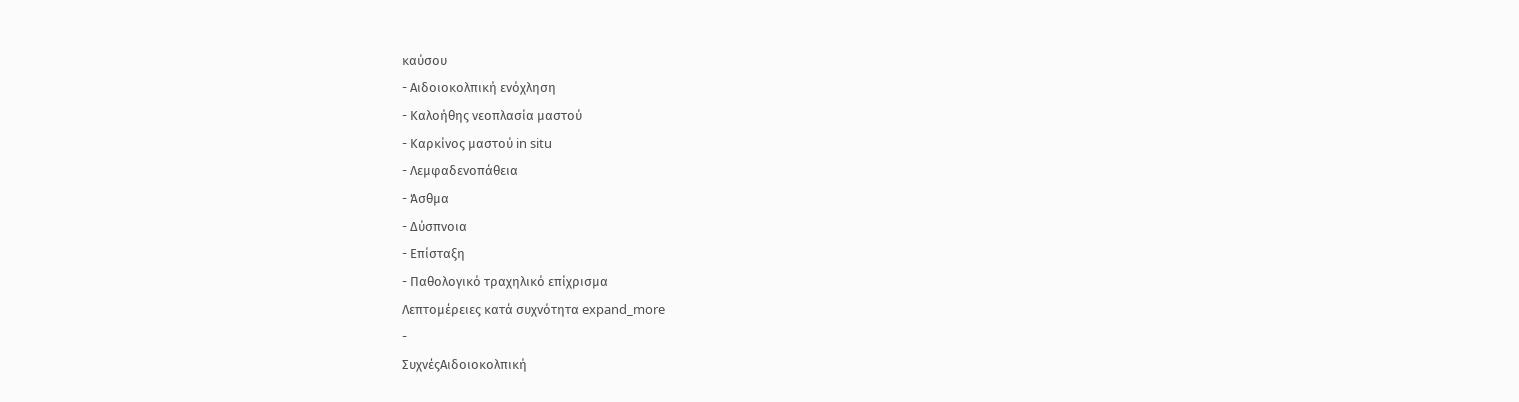καύσου
- Αιδοιοκολπική ενόχληση
- Καλοήθης νεοπλασία μαστού
- Καρκίνος μαστού in situ
- Λεμφαδενοπάθεια
- Άσθμα
- Δύσπνοια
- Επίσταξη
- Παθολογικό τραχηλικό επίχρισμα
Λεπτομέρειες κατά συχνότητα expand_more
-
ΣυχνέςΑιδοιοκολπική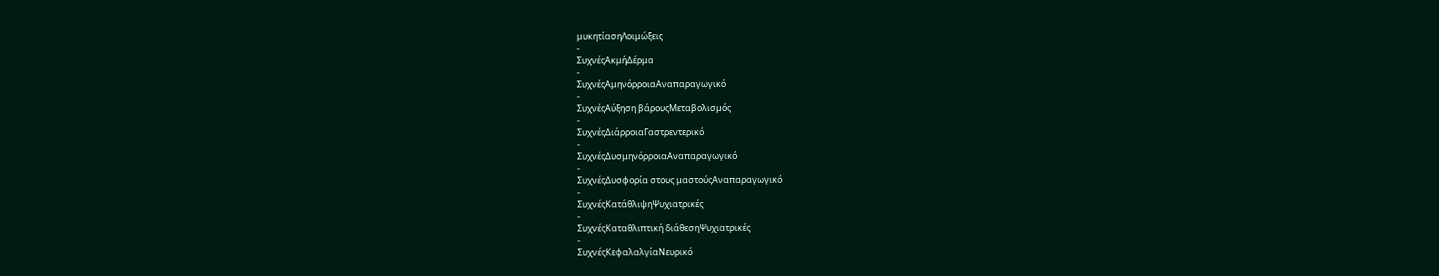μυκητίασηΛοιμώξεις
-
ΣυχνέςΑκμήΔέρμα
-
ΣυχνέςΑμηνόρροιαΑναπαραγωγικό
-
ΣυχνέςΑύξηση βάρουςΜεταβολισμός
-
ΣυχνέςΔιάρροιαΓαστρεντερικό
-
ΣυχνέςΔυσμηνόρροιαΑναπαραγωγικό
-
ΣυχνέςΔυσφορία στους μαστούςΑναπαραγωγικό
-
ΣυχνέςΚατάθλιψηΨυχιατρικές
-
ΣυχνέςΚαταθλιπτική διάθεσηΨυχιατρικές
-
ΣυχνέςΚεφαλαλγίαΝευρικό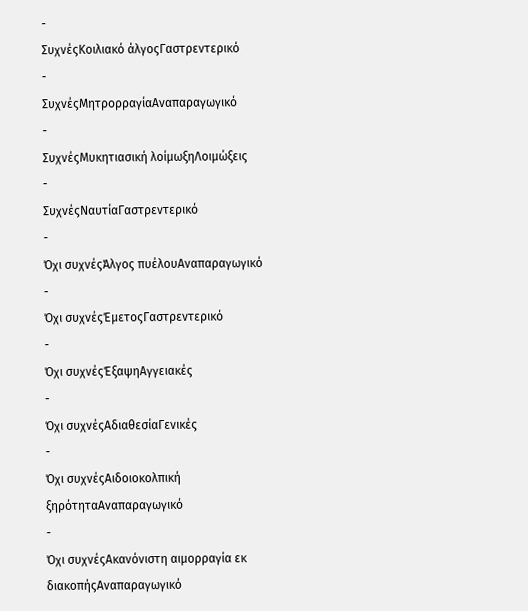-
ΣυχνέςΚοιλιακό άλγοςΓαστρεντερικό
-
ΣυχνέςΜητρορραγίαΑναπαραγωγικό
-
ΣυχνέςΜυκητιασική λοίμωξηΛοιμώξεις
-
ΣυχνέςΝαυτίαΓαστρεντερικό
-
Όχι συχνέςΆλγος πυέλουΑναπαραγωγικό
-
Όχι συχνέςΈμετοςΓαστρεντερικό
-
Όχι συχνέςΈξαψηΑγγειακές
-
Όχι συχνέςΑδιαθεσίαΓενικές
-
Όχι συχνέςΑιδοιοκολπική ξηρότηταΑναπαραγωγικό
-
Όχι συχνέςΑκανόνιστη αιμορραγία εκ διακοπήςΑναπαραγωγικό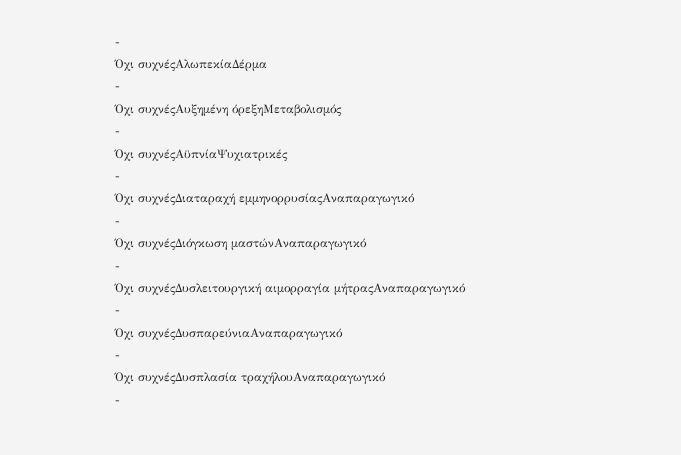-
Όχι συχνέςΑλωπεκίαΔέρμα
-
Όχι συχνέςΑυξημένη όρεξηΜεταβολισμός
-
Όχι συχνέςΑϋπνίαΨυχιατρικές
-
Όχι συχνέςΔιαταραχή εμμηνορρυσίαςΑναπαραγωγικό
-
Όχι συχνέςΔιόγκωση μαστώνΑναπαραγωγικό
-
Όχι συχνέςΔυσλειτουργική αιμορραγία μήτραςΑναπαραγωγικό
-
Όχι συχνέςΔυσπαρεύνιαΑναπαραγωγικό
-
Όχι συχνέςΔυσπλασία τραχήλουΑναπαραγωγικό
-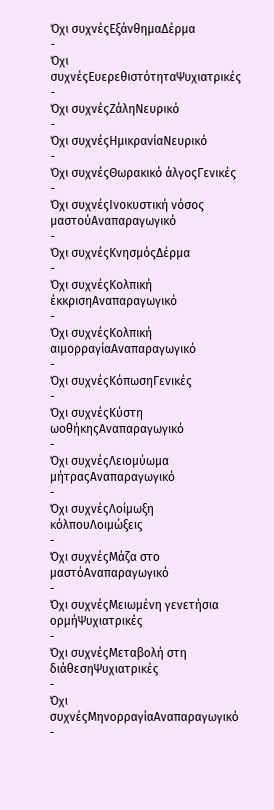Όχι συχνέςΕξάνθημαΔέρμα
-
Όχι συχνέςΕυερεθιστότηταΨυχιατρικές
-
Όχι συχνέςΖάληΝευρικό
-
Όχι συχνέςΗμικρανίαΝευρικό
-
Όχι συχνέςΘωρακικό άλγοςΓενικές
-
Όχι συχνέςΙνοκυστική νόσος μαστούΑναπαραγωγικό
-
Όχι συχνέςΚνησμόςΔέρμα
-
Όχι συχνέςΚολπική έκκρισηΑναπαραγωγικό
-
Όχι συχνέςΚολπική αιμορραγίαΑναπαραγωγικό
-
Όχι συχνέςΚόπωσηΓενικές
-
Όχι συχνέςΚύστη ωοθήκηςΑναπαραγωγικό
-
Όχι συχνέςΛειομύωμα μήτραςΑναπαραγωγικό
-
Όχι συχνέςΛοίμωξη κόλπουΛοιμώξεις
-
Όχι συχνέςΜάζα στο μαστόΑναπαραγωγικό
-
Όχι συχνέςΜειωμένη γενετήσια ορμήΨυχιατρικές
-
Όχι συχνέςΜεταβολή στη διάθεσηΨυχιατρικές
-
Όχι συχνέςΜηνορραγίαΑναπαραγωγικό
-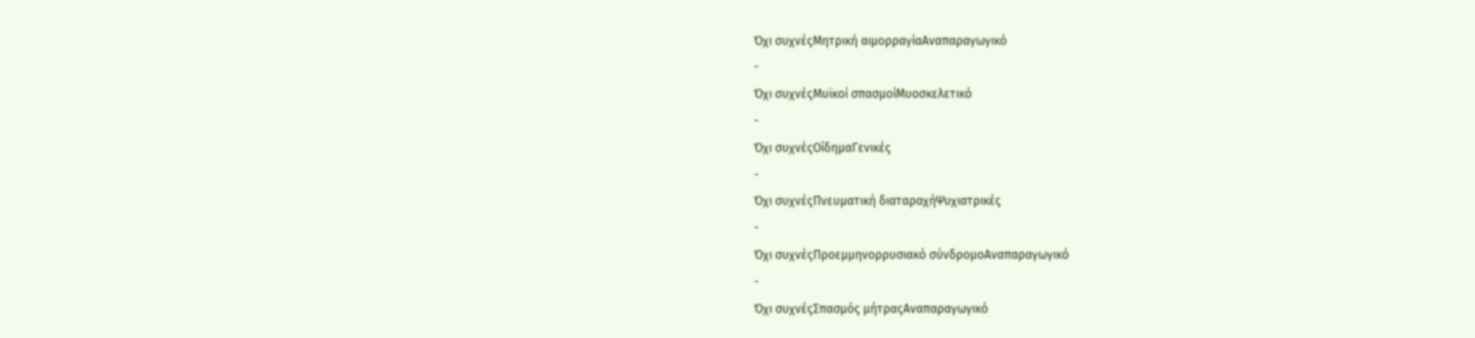Όχι συχνέςΜητρική αιμορραγίαΑναπαραγωγικό
-
Όχι συχνέςΜυϊκοί σπασμοίΜυοσκελετικό
-
Όχι συχνέςΟίδημαΓενικές
-
Όχι συχνέςΠνευματική διαταραχήΨυχιατρικές
-
Όχι συχνέςΠροεμμηνορρυσιακό σύνδρομοΑναπαραγωγικό
-
Όχι συχνέςΣπασμός μήτραςΑναπαραγωγικό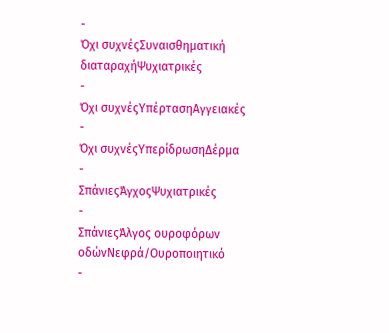-
Όχι συχνέςΣυναισθηματική διαταραχήΨυχιατρικές
-
Όχι συχνέςΥπέρτασηΑγγειακές
-
Όχι συχνέςΥπερίδρωσηΔέρμα
-
ΣπάνιεςΆγχοςΨυχιατρικές
-
ΣπάνιεςΆλγος ουροφόρων οδώνΝεφρά/Ουροποιητικό
-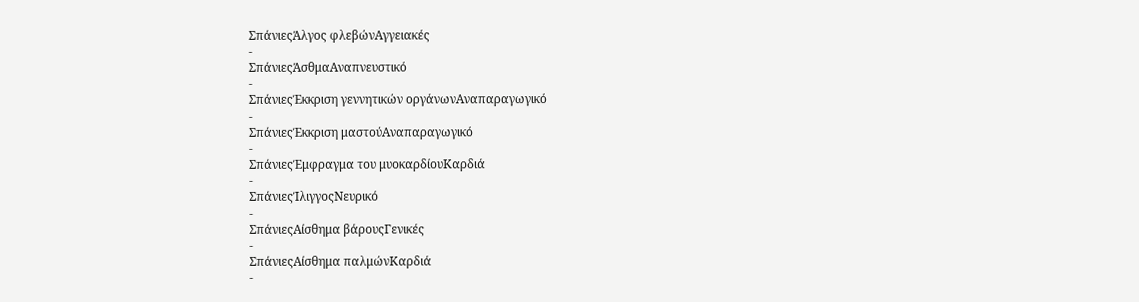ΣπάνιεςΆλγος φλεβώνΑγγειακές
-
ΣπάνιεςΆσθμαΑναπνευστικό
-
ΣπάνιεςΈκκριση γεννητικών οργάνωνΑναπαραγωγικό
-
ΣπάνιεςΈκκριση μαστούΑναπαραγωγικό
-
ΣπάνιεςΈμφραγμα του μυοκαρδίουΚαρδιά
-
ΣπάνιεςΊλιγγοςΝευρικό
-
ΣπάνιεςΑίσθημα βάρουςΓενικές
-
ΣπάνιεςΑίσθημα παλμώνΚαρδιά
-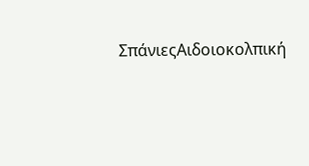ΣπάνιεςΑιδοιοκολπική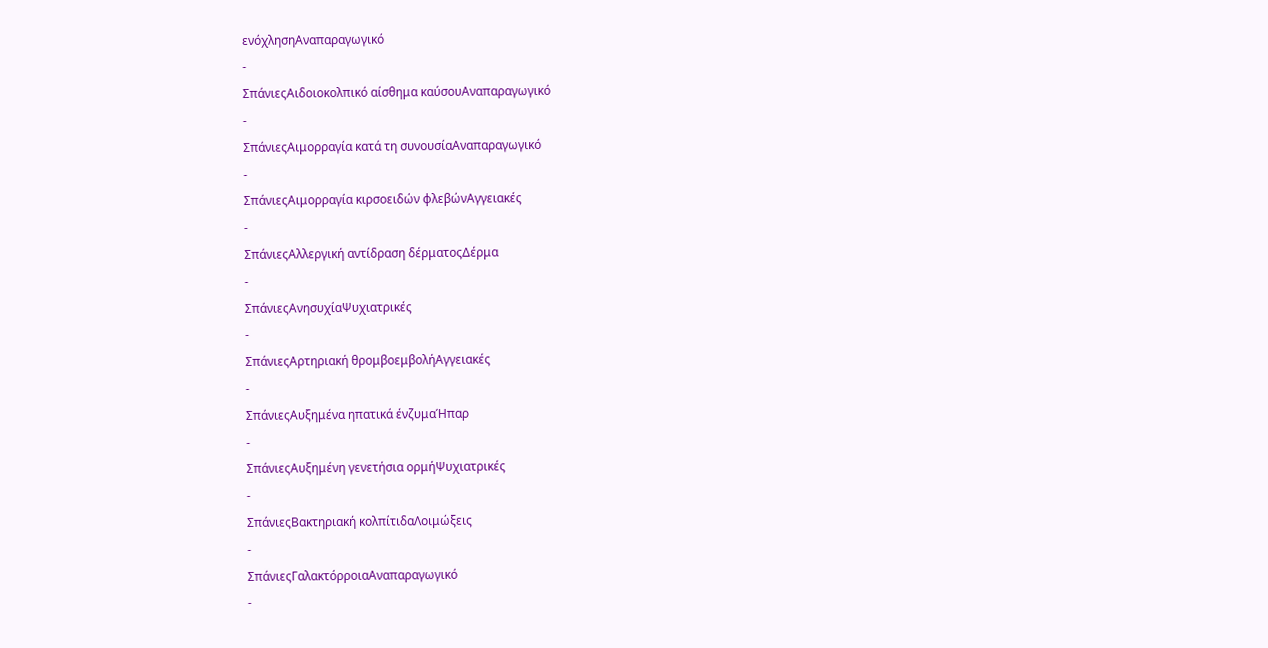ενόχλησηΑναπαραγωγικό
-
ΣπάνιεςΑιδοιοκολπικό αίσθημα καύσουΑναπαραγωγικό
-
ΣπάνιεςΑιμορραγία κατά τη συνουσίαΑναπαραγωγικό
-
ΣπάνιεςΑιμορραγία κιρσοειδών φλεβώνΑγγειακές
-
ΣπάνιεςΑλλεργική αντίδραση δέρματοςΔέρμα
-
ΣπάνιεςΑνησυχίαΨυχιατρικές
-
ΣπάνιεςΑρτηριακή θρομβοεμβολήΑγγειακές
-
ΣπάνιεςΑυξημένα ηπατικά ένζυμαΉπαρ
-
ΣπάνιεςΑυξημένη γενετήσια ορμήΨυχιατρικές
-
ΣπάνιεςΒακτηριακή κολπίτιδαΛοιμώξεις
-
ΣπάνιεςΓαλακτόρροιαΑναπαραγωγικό
-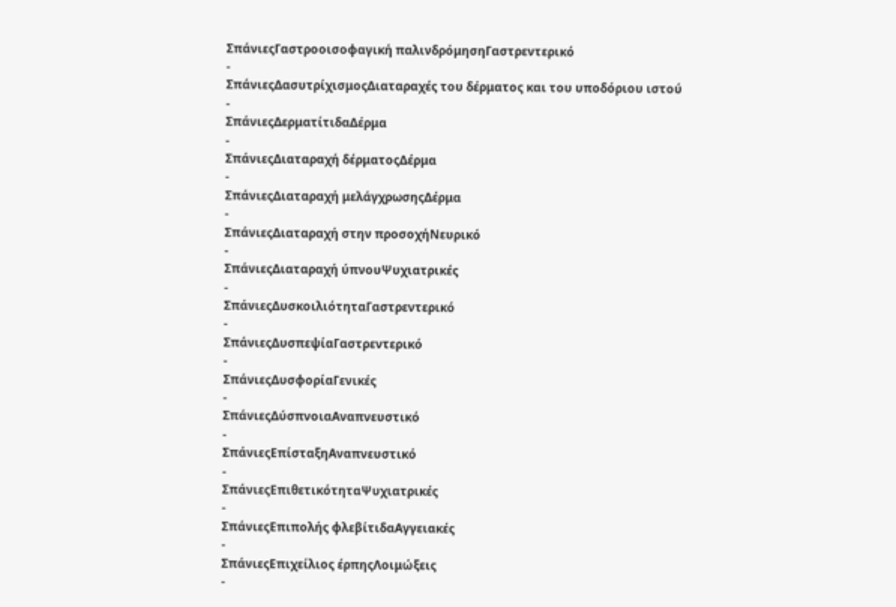ΣπάνιεςΓαστροοισοφαγική παλινδρόμησηΓαστρεντερικό
-
ΣπάνιεςΔασυτρίχισμοςΔιαταραχές του δέρματος και του υποδόριου ιστού
-
ΣπάνιεςΔερματίτιδαΔέρμα
-
ΣπάνιεςΔιαταραχή δέρματοςΔέρμα
-
ΣπάνιεςΔιαταραχή μελάγχρωσηςΔέρμα
-
ΣπάνιεςΔιαταραχή στην προσοχήΝευρικό
-
ΣπάνιεςΔιαταραχή ύπνουΨυχιατρικές
-
ΣπάνιεςΔυσκοιλιότηταΓαστρεντερικό
-
ΣπάνιεςΔυσπεψίαΓαστρεντερικό
-
ΣπάνιεςΔυσφορίαΓενικές
-
ΣπάνιεςΔύσπνοιαΑναπνευστικό
-
ΣπάνιεςΕπίσταξηΑναπνευστικό
-
ΣπάνιεςΕπιθετικότηταΨυχιατρικές
-
ΣπάνιεςΕπιπολής φλεβίτιδαΑγγειακές
-
ΣπάνιεςΕπιχείλιος έρπηςΛοιμώξεις
-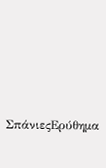ΣπάνιεςΕρύθημα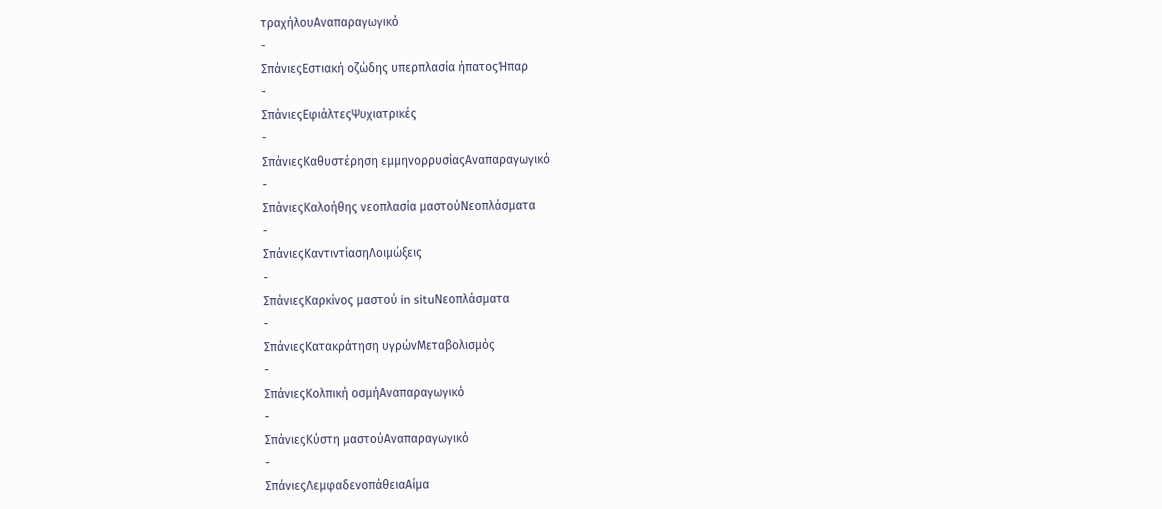τραχήλουΑναπαραγωγικό
-
ΣπάνιεςΕστιακή οζώδης υπερπλασία ήπατοςΉπαρ
-
ΣπάνιεςΕφιάλτεςΨυχιατρικές
-
ΣπάνιεςΚαθυστέρηση εμμηνορρυσίαςΑναπαραγωγικό
-
ΣπάνιεςΚαλοήθης νεοπλασία μαστούΝεοπλάσματα
-
ΣπάνιεςΚαντιντίασηΛοιμώξεις
-
ΣπάνιεςΚαρκίνος μαστού in situΝεοπλάσματα
-
ΣπάνιεςΚατακράτηση υγρώνΜεταβολισμός
-
ΣπάνιεςΚολπική οσμήΑναπαραγωγικό
-
ΣπάνιεςΚύστη μαστούΑναπαραγωγικό
-
ΣπάνιεςΛεμφαδενοπάθειαΑίμα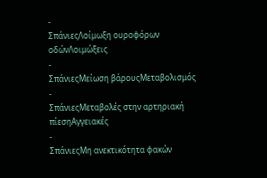-
ΣπάνιεςΛοίμωξη ουροφόρων οδώνΛοιμώξεις
-
ΣπάνιεςΜείωση βάρουςΜεταβολισμός
-
ΣπάνιεςΜεταβολές στην αρτηριακή πίεσηΑγγειακές
-
ΣπάνιεςΜη ανεκτικότητα φακών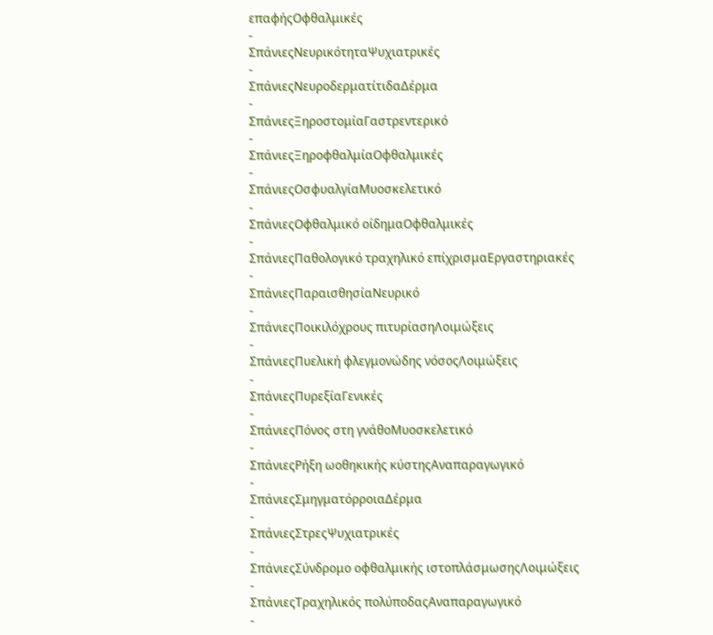επαφήςΟφθαλμικές
-
ΣπάνιεςΝευρικότηταΨυχιατρικές
-
ΣπάνιεςΝευροδερματίτιδαΔέρμα
-
ΣπάνιεςΞηροστομίαΓαστρεντερικό
-
ΣπάνιεςΞηροφθαλμίαΟφθαλμικές
-
ΣπάνιεςΟσφυαλγίαΜυοσκελετικό
-
ΣπάνιεςΟφθαλμικό οίδημαΟφθαλμικές
-
ΣπάνιεςΠαθολογικό τραχηλικό επίχρισμαΕργαστηριακές
-
ΣπάνιεςΠαραισθησίαΝευρικό
-
ΣπάνιεςΠοικιλόχρους πιτυρίασηΛοιμώξεις
-
ΣπάνιεςΠυελική φλεγμονώδης νόσοςΛοιμώξεις
-
ΣπάνιεςΠυρεξίαΓενικές
-
ΣπάνιεςΠόνος στη γνάθοΜυοσκελετικό
-
ΣπάνιεςΡήξη ωοθηκικής κύστηςΑναπαραγωγικό
-
ΣπάνιεςΣμηγματόρροιαΔέρμα
-
ΣπάνιεςΣτρεςΨυχιατρικές
-
ΣπάνιεςΣύνδρομο οφθαλμικής ιστοπλάσμωσηςΛοιμώξεις
-
ΣπάνιεςΤραχηλικός πολύποδαςΑναπαραγωγικό
-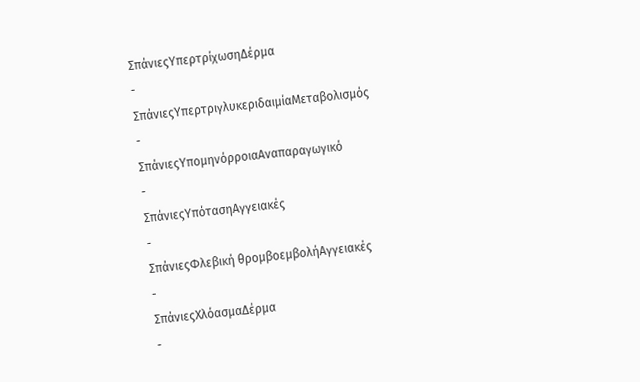ΣπάνιεςΥπερτρίχωσηΔέρμα
-
ΣπάνιεςΥπερτριγλυκεριδαιμίαΜεταβολισμός
-
ΣπάνιεςΥπομηνόρροιαΑναπαραγωγικό
-
ΣπάνιεςΥπότασηΑγγειακές
-
ΣπάνιεςΦλεβική θρομβοεμβολήΑγγειακές
-
ΣπάνιεςΧλόασμαΔέρμα
-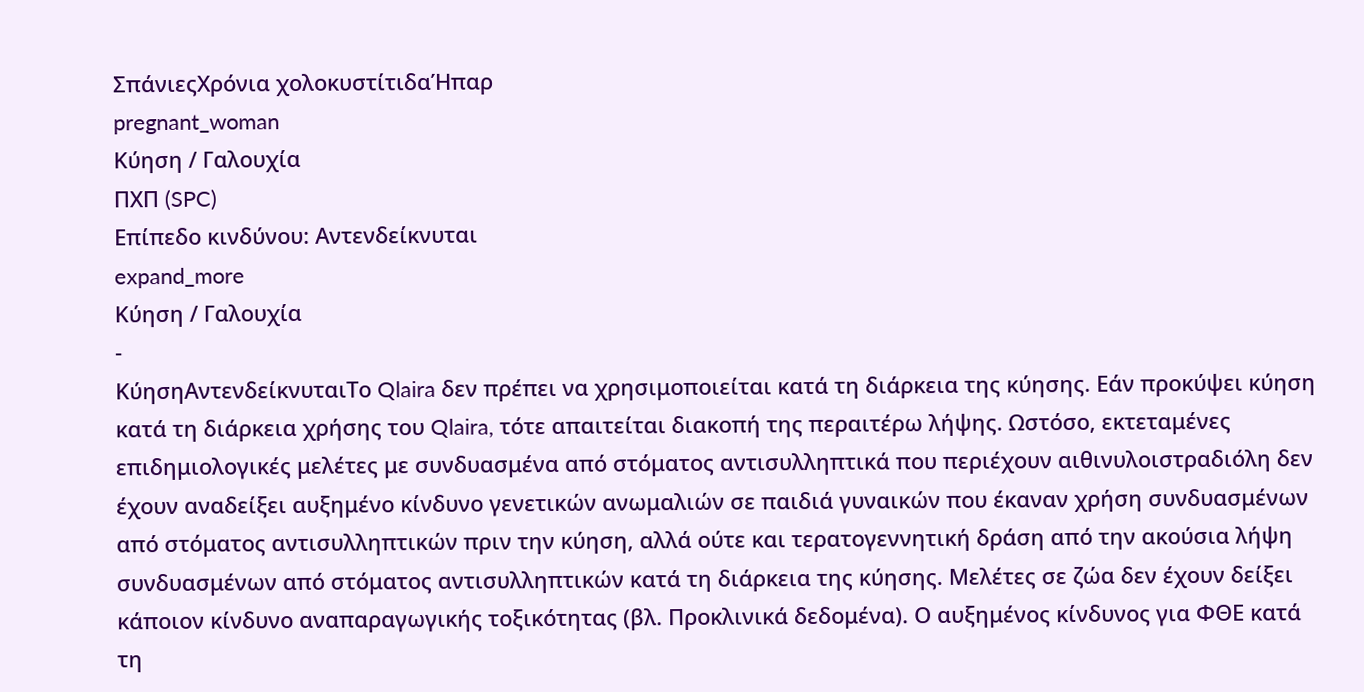ΣπάνιεςΧρόνια χολοκυστίτιδαΉπαρ
pregnant_woman
Κύηση / Γαλουχία
ΠΧΠ (SPC)
Επίπεδο κινδύνου: Αντενδείκνυται
expand_more
Κύηση / Γαλουχία
-
ΚύησηΑντενδείκνυταιΤο Qlaira δεν πρέπει να χρησιμοποιείται κατά τη διάρκεια της κύησης. Εάν προκύψει κύηση κατά τη διάρκεια χρήσης του Qlaira, τότε απαιτείται διακοπή της περαιτέρω λήψης. Ωστόσο, εκτεταμένες επιδημιολογικές μελέτες με συνδυασμένα από στόματος αντισυλληπτικά που περιέχουν αιθινυλοιστραδιόλη δεν έχουν αναδείξει αυξημένο κίνδυνο γενετικών ανωμαλιών σε παιδιά γυναικών που έκαναν χρήση συνδυασμένων από στόματος αντισυλληπτικών πριν την κύηση, αλλά ούτε και τερατογεννητική δράση από την ακούσια λήψη συνδυασμένων από στόματος αντισυλληπτικών κατά τη διάρκεια της κύησης. Μελέτες σε ζώα δεν έχουν δείξει κάποιον κίνδυνο αναπαραγωγικής τοξικότητας (βλ. Προκλινικά δεδομένα). Ο αυξημένος κίνδυνος για ΦΘΕ κατά τη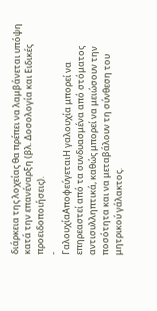διάρκεια της λοχείας θα πρέπει να λαμβάνεται υπόψη κατά την επανέναρξη (βλ. Δοσολογία και Ειδικές προειδοποιήσεις).
-
ΓαλουχίαΑποφεύγεταιΗ γαλουχία μπορεί να επηρεαστεί από τα συνδυασμένα από στόματος αντισυλληπτικά, καθώς μπορεί να μειώσουν την ποσότητα και να μεταβάλουν τη σύνθεση του μητρικού γάλακτος.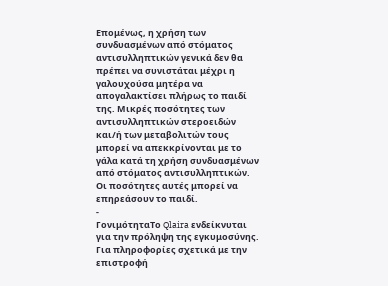Επομένως, η χρήση των συνδυασμένων από στόματος αντισυλληπτικών γενικά δεν θα πρέπει να συνιστάται μέχρι η γαλουχούσα μητέρα να απογαλακτίσει πλήρως το παιδί της. Μικρές ποσότητες των αντισυλληπτικών στεροειδών και/ή των μεταβολιτών τους μπορεί να απεκκρίνονται με το γάλα κατά τη χρήση συνδυασμένων από στόματος αντισυλληπτικών. Οι ποσότητες αυτές μπορεί να επηρεάσουν το παιδί.
-
ΓονιμότηταΤο Qlaira ενδείκνυται για την πρόληψη της εγκυμοσύνης. Για πληροφορίες σχετικά με την επιστροφή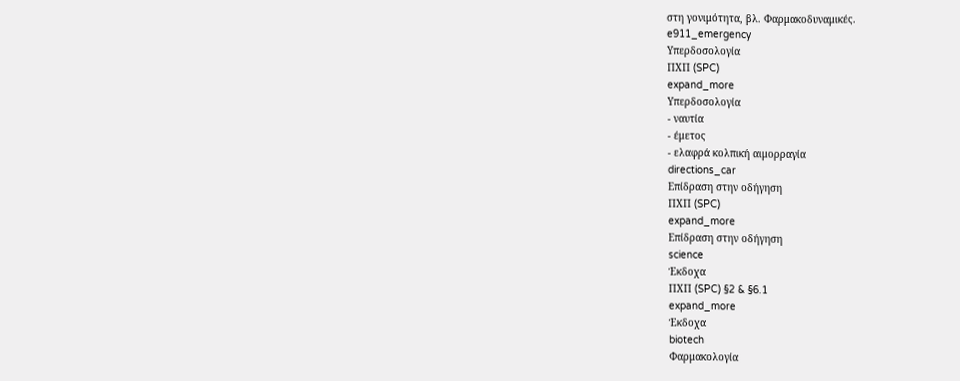στη γονιμότητα, βλ. Φαρμακοδυναμικές.
e911_emergency
Υπερδοσολογία
ΠΧΠ (SPC)
expand_more
Υπερδοσολογία
- ναυτία
- έμετος
- ελαφρά κολπική αιμορραγία
directions_car
Επίδραση στην οδήγηση
ΠΧΠ (SPC)
expand_more
Επίδραση στην οδήγηση
science
Έκδοχα
ΠΧΠ (SPC) §2 & §6.1
expand_more
Έκδοχα
biotech
Φαρμακολογία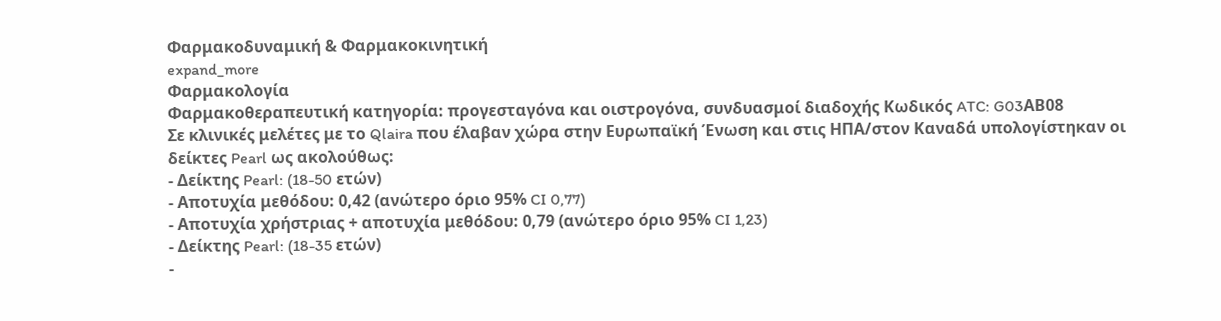Φαρμακοδυναμική & Φαρμακοκινητική
expand_more
Φαρμακολογία
Φαρμακοθεραπευτική κατηγορία: προγεσταγόνα και οιστρογόνα, συνδυασμοί διαδοχής Κωδικός ATC: G03AΒ08
Σε κλινικές μελέτες με το Qlaira που έλαβαν χώρα στην Ευρωπαϊκή Ένωση και στις ΗΠΑ/στον Καναδά υπολογίστηκαν οι δείκτες Pearl ως ακολούθως:
- Δείκτης Pearl: (18-50 ετών)
- Αποτυχία μεθόδου: 0,42 (ανώτερο όριο 95% CI 0,77)
- Αποτυχία χρήστριας + αποτυχία μεθόδου: 0,79 (ανώτερο όριο 95% CI 1,23)
- Δείκτης Pearl: (18-35 ετών)
-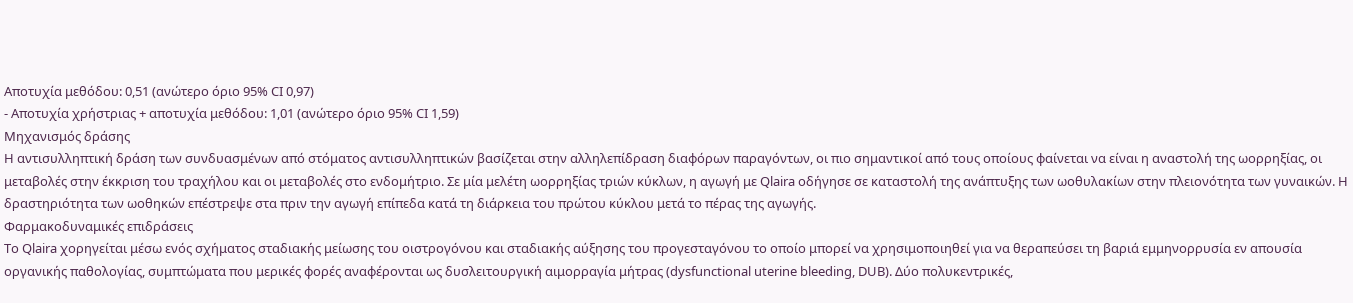Αποτυχία μεθόδου: 0,51 (ανώτερο όριο 95% CI 0,97)
- Αποτυχία χρήστριας + αποτυχία μεθόδου: 1,01 (ανώτερο όριο 95% CI 1,59)
Μηχανισμός δράσης
Η αντισυλληπτική δράση των συνδυασμένων από στόματος αντισυλληπτικών βασίζεται στην αλληλεπίδραση διαφόρων παραγόντων, οι πιο σημαντικοί από τους οποίους φαίνεται να είναι η αναστολή της ωορρηξίας, οι μεταβολές στην έκκριση του τραχήλου και οι μεταβολές στο ενδομήτριο. Σε μία μελέτη ωορρηξίας τριών κύκλων, η αγωγή με Qlaira οδήγησε σε καταστολή της ανάπτυξης των ωοθυλακίων στην πλειονότητα των γυναικών. Η δραστηριότητα των ωοθηκών επέστρεψε στα πριν την αγωγή επίπεδα κατά τη διάρκεια του πρώτου κύκλου μετά το πέρας της αγωγής.
Φαρμακοδυναμικές επιδράσεις
Το Qlaira χορηγείται μέσω ενός σχήματος σταδιακής μείωσης του οιστρογόνου και σταδιακής αύξησης του προγεσταγόνου το οποίο μπορεί να χρησιμοποιηθεί για να θεραπεύσει τη βαριά εμμηνορρυσία εν απουσία οργανικής παθολογίας, συμπτώματα που μερικές φορές αναφέρονται ως δυσλειτουργική αιμορραγία μήτρας (dysfunctional uterine bleeding, DUB). Δύο πολυκεντρικές,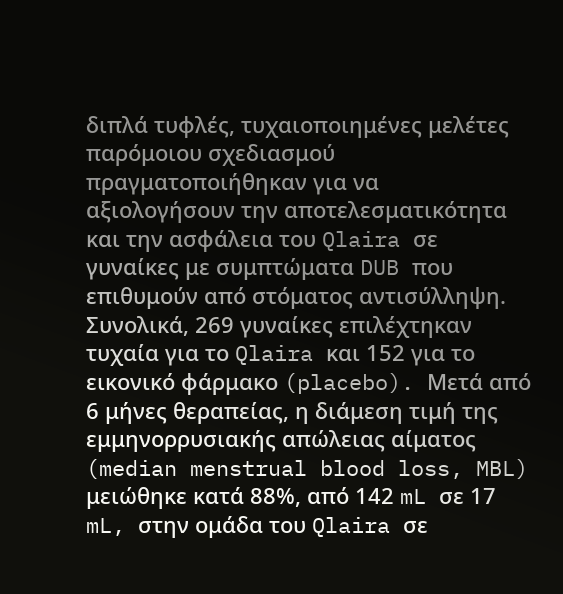διπλά τυφλές, τυχαιοποιημένες μελέτες παρόμοιου σχεδιασμού πραγματοποιήθηκαν για να αξιολογήσουν την αποτελεσματικότητα και την ασφάλεια του Qlaira σε γυναίκες με συμπτώματα DUB που επιθυμούν από στόματος αντισύλληψη. Συνολικά, 269 γυναίκες επιλέχτηκαν τυχαία για το Qlaira και 152 για το εικονικό φάρμακο (placebo). Μετά από 6 μήνες θεραπείας, η διάμεση τιμή της εμμηνορρυσιακής απώλειας αίματος (median menstrual blood loss, MBL) μειώθηκε κατά 88%, από 142 mL σε 17 mL, στην ομάδα του Qlaira σε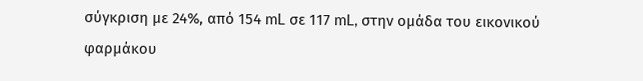σύγκριση με 24%, από 154 mL σε 117 mL, στην ομάδα του εικονικού φαρμάκου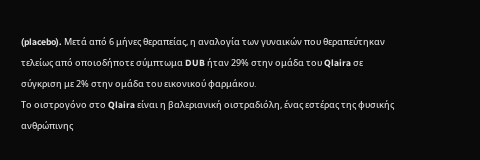(placebo). Μετά από 6 μήνες θεραπείας, η αναλογία των γυναικών που θεραπεύτηκαν τελείως από οποιοδήποτε σύμπτωμα DUB ήταν 29% στην ομάδα του Qlaira σε σύγκριση με 2% στην ομάδα του εικονικού φαρμάκου.
Το οιστρογόνο στο Qlaira είναι η βαλεριανική οιστραδιόλη, ένας εστέρας της φυσικής ανθρώπινης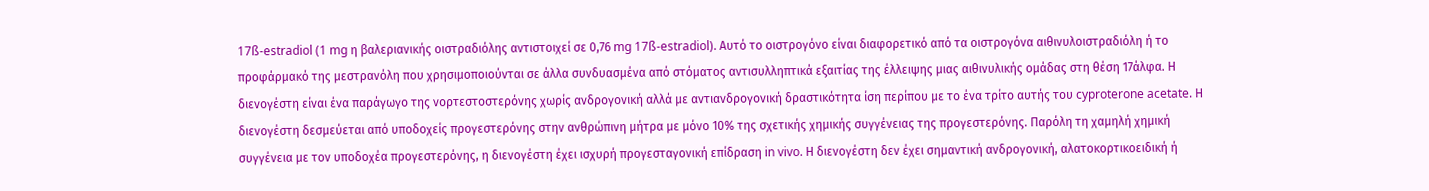17ß-estradiol (1 mg η βαλεριανικής οιστραδιόλης αντιστοιχεί σε 0,76 mg 17ß-estradiol). Αυτό το οιστρογόνο είναι διαφορετικό από τα οιστρογόνα αιθινυλοιστραδιόλη ή το προφάρμακό της μεστρανόλη που χρησιμοποιούνται σε άλλα συνδυασμένα από στόματος αντισυλληπτικά εξαιτίας της έλλειψης μιας αιθινυλικής ομάδας στη θέση 17άλφα. Η διενογέστη είναι ένα παράγωγο της νορτεστοστερόνης χωρίς ανδρογονική αλλά με αντιανδρογονική δραστικότητα ίση περίπου με το ένα τρίτο αυτής του cyproterone acetate. Η διενογέστη δεσμεύεται από υποδοχείς προγεστερόνης στην ανθρώπινη μήτρα με μόνο 10% της σχετικής χημικής συγγένειας της προγεστερόνης. Παρόλη τη χαμηλή χημική συγγένεια με τον υποδοχέα προγεστερόνης, η διενογέστη έχει ισχυρή προγεσταγονική επίδραση in vivo. Η διενογέστη δεν έχει σημαντική ανδρογονική, αλατοκορτικοειδική ή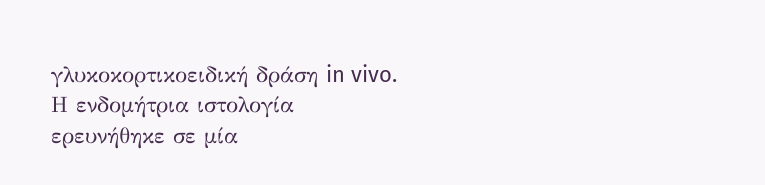γλυκοκορτικοειδική δράση in vivo. Η ενδομήτρια ιστολογία ερευνήθηκε σε μία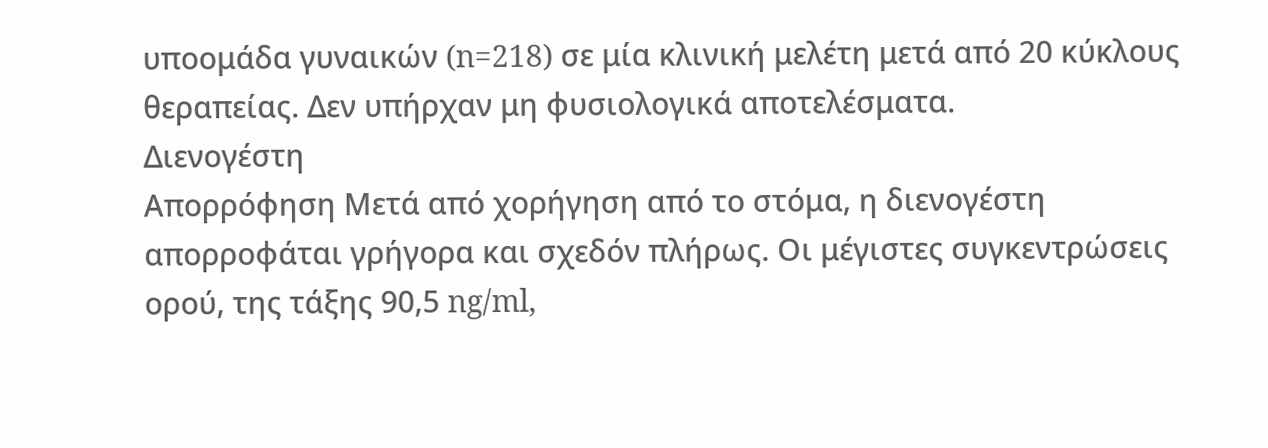υποομάδα γυναικών (n=218) σε μία κλινική μελέτη μετά από 20 κύκλους θεραπείας. Δεν υπήρχαν μη φυσιολογικά αποτελέσματα.
Διενογέστη
Απορρόφηση Μετά από χορήγηση από το στόμα, η διενογέστη απορροφάται γρήγορα και σχεδόν πλήρως. Οι μέγιστες συγκεντρώσεις ορού, της τάξης 90,5 ng/ml,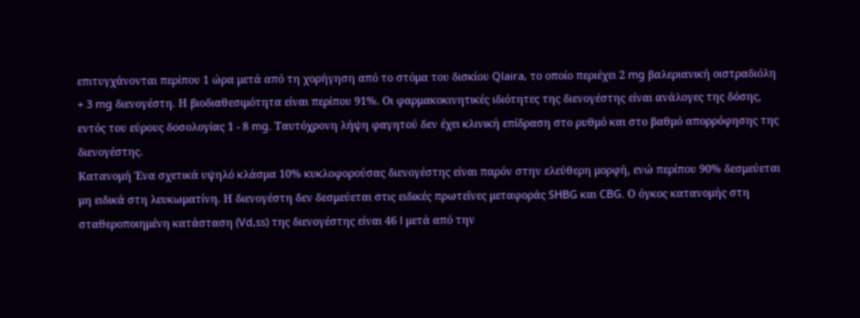επιτυγχάνονται περίπου 1 ώρα μετά από τη χορήγηση από το στόμα του δισκίου Qlaira, το οποίο περιέχει 2 mg βαλεριανική οιστραδιόλη + 3 mg διενογέστη. Η βιοδιαθεσιμότητα είναι περίπου 91%. Οι φαρμακοκινητικές ιδιότητες της διενογέστης είναι ανάλογες της δόσης, εντός του εύρους δοσολογίας 1 - 8 mg. Ταυτόχρονη λήψη φαγητού δεν έχει κλινική επίδραση στο ρυθμό και στο βαθμό απορρόφησης της διενογέστης.
Κατανομή Ένα σχετικά υψηλό κλάσμα 10% κυκλοφορούσας διενογέστης είναι παρόν στην ελεύθερη μορφή, ενώ περίπου 90% δεσμεύεται μη ειδικά στη λευκωματίνη. Η διενογέστη δεν δεσμεύεται στις ειδικές πρωτεΐνες μεταφοράς SHBG και CBG. Ο όγκος κατανομής στη σταθεροποιημένη κατάσταση (Vd,ss) της διενογέστης είναι 46 l μετά από την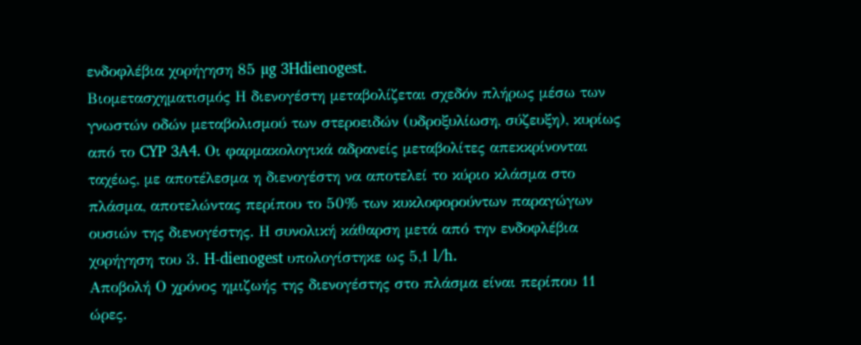ενδοφλέβια χορήγηση 85 µg 3Hdienogest.
Βιομετασχηματισμός Η διενογέστη μεταβολίζεται σχεδόν πλήρως μέσω των γνωστών οδών μεταβολισμού των στεροειδών (υδροξυλίωση, σύζευξη), κυρίως από το CYP 3A4. Οι φαρμακολογικά αδρανείς μεταβολίτες απεκκρίνονται ταχέως, με αποτέλεσμα η διενογέστη να αποτελεί το κύριο κλάσμα στο πλάσμα, αποτελώντας περίπου το 50% των κυκλοφορούντων παραγώγων ουσιών της διενογέστης. Η συνολική κάθαρση μετά από την ενδοφλέβια χορήγηση του 3. H-dienogest υπολογίστηκε ως 5,1 l/h.
Αποβολή Ο χρόνος ημιζωής της διενογέστης στο πλάσμα είναι περίπου 11 ώρες.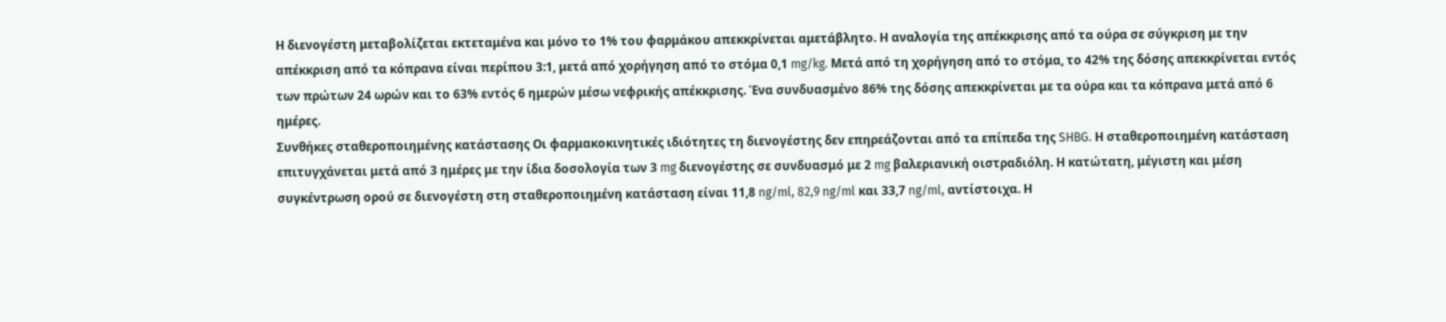Η διενογέστη μεταβολίζεται εκτεταμένα και μόνο το 1% του φαρμάκου απεκκρίνεται αμετάβλητο. Η αναλογία της απέκκρισης από τα ούρα σε σύγκριση με την απέκκριση από τα κόπρανα είναι περίπου 3:1, μετά από χορήγηση από το στόμα 0,1 mg/kg. Μετά από τη χορήγηση από το στόμα, το 42% της δόσης απεκκρίνεται εντός των πρώτων 24 ωρών και το 63% εντός 6 ημερών μέσω νεφρικής απέκκρισης. Ένα συνδυασμένο 86% της δόσης απεκκρίνεται με τα ούρα και τα κόπρανα μετά από 6 ημέρες.
Συνθήκες σταθεροποιημένης κατάστασης Οι φαρμακοκινητικές ιδιότητες τη διενογέστης δεν επηρεάζονται από τα επίπεδα της SHBG. Η σταθεροποιημένη κατάσταση επιτυγχάνεται μετά από 3 ημέρες με την ίδια δοσολογία των 3 mg διενογέστης σε συνδυασμό με 2 mg βαλεριανική οιστραδιόλη. Η κατώτατη, μέγιστη και μέση συγκέντρωση ορού σε διενογέστη στη σταθεροποιημένη κατάσταση είναι 11,8 ng/ml, 82,9 ng/ml και 33,7 ng/ml, αντίστοιχα. Η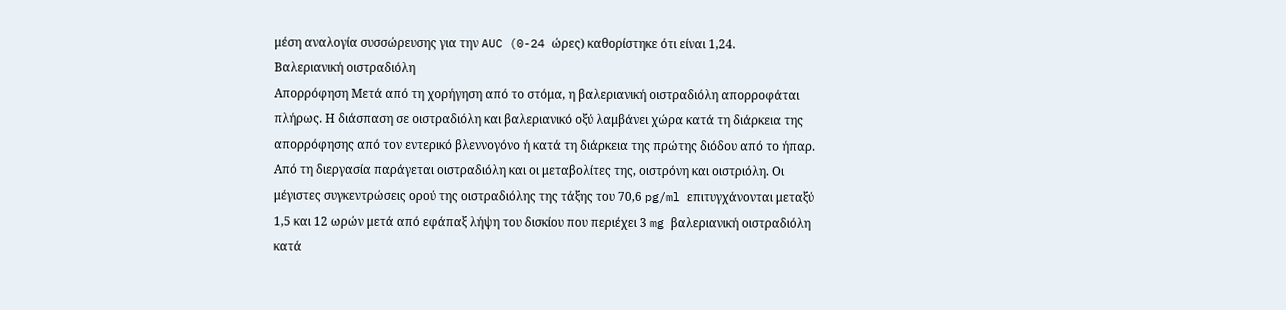μέση αναλογία συσσώρευσης για την AUC (0-24 ώρες) καθορίστηκε ότι είναι 1,24.
Βαλεριανική οιστραδιόλη
Απορρόφηση Μετά από τη χορήγηση από το στόμα, η βαλεριανική οιστραδιόλη απορροφάται πλήρως. Η διάσπαση σε οιστραδιόλη και βαλεριανικό οξύ λαμβάνει χώρα κατά τη διάρκεια της απορρόφησης από τον εντερικό βλεννογόνο ή κατά τη διάρκεια της πρώτης διόδου από το ήπαρ. Από τη διεργασία παράγεται οιστραδιόλη και οι μεταβολίτες της, οιστρόνη και οιστριόλη. Οι μέγιστες συγκεντρώσεις ορού της οιστραδιόλης της τάξης του 70,6 pg/ml επιτυγχάνονται μεταξύ 1,5 και 12 ωρών μετά από εφάπαξ λήψη του δισκίου που περιέχει 3 mg βαλεριανική οιστραδιόλη κατά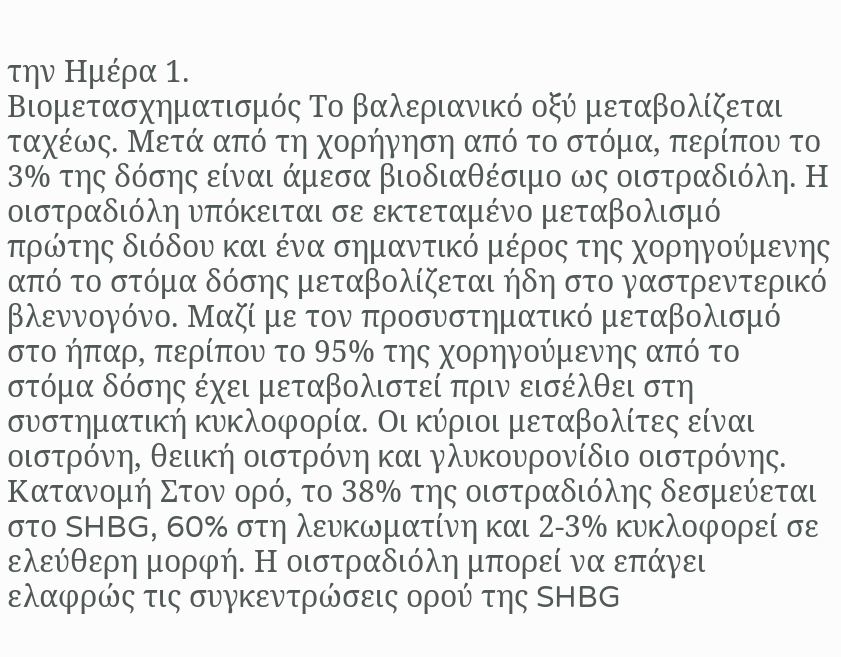την Ημέρα 1.
Βιομετασχηματισμός Το βαλεριανικό οξύ μεταβολίζεται ταχέως. Μετά από τη χορήγηση από το στόμα, περίπου το 3% της δόσης είναι άμεσα βιοδιαθέσιμο ως οιστραδιόλη. Η οιστραδιόλη υπόκειται σε εκτεταμένο μεταβολισμό πρώτης διόδου και ένα σημαντικό μέρος της χορηγούμενης από το στόμα δόσης μεταβολίζεται ήδη στο γαστρεντερικό βλεννογόνο. Μαζί με τον προσυστηματικό μεταβολισμό στο ήπαρ, περίπου το 95% της χορηγούμενης από το στόμα δόσης έχει μεταβολιστεί πριν εισέλθει στη συστηματική κυκλοφορία. Οι κύριοι μεταβολίτες είναι οιστρόνη, θειική οιστρόνη και γλυκουρονίδιο οιστρόνης.
Κατανομή Στον ορό, το 38% της οιστραδιόλης δεσμεύεται στο SHBG, 60% στη λευκωματίνη και 2-3% κυκλοφορεί σε ελεύθερη μορφή. Η οιστραδιόλη μπορεί να επάγει ελαφρώς τις συγκεντρώσεις ορού της SHBG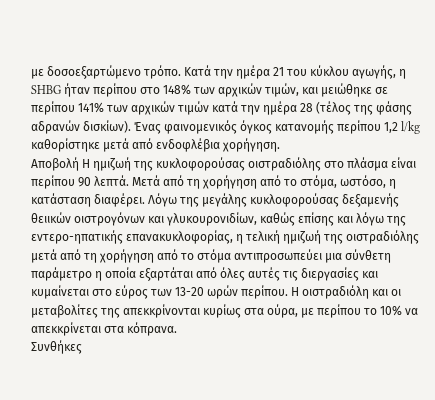με δοσοεξαρτώμενο τρόπο. Κατά την ημέρα 21 του κύκλου αγωγής, η SHBG ήταν περίπου στο 148% των αρχικών τιμών, και μειώθηκε σε περίπου 141% των αρχικών τιμών κατά την ημέρα 28 (τέλος της φάσης αδρανών δισκίων). Ένας φαινομενικός όγκος κατανομής περίπου 1,2 l/kg καθορίστηκε μετά από ενδοφλέβια χορήγηση.
Αποβολή Η ημιζωή της κυκλοφορούσας οιστραδιόλης στο πλάσμα είναι περίπου 90 λεπτά. Μετά από τη χορήγηση από το στόμα, ωστόσο, η κατάσταση διαφέρει. Λόγω της μεγάλης κυκλοφορούσας δεξαμενής θειικών οιστρογόνων και γλυκουρονιδίων, καθώς επίσης και λόγω της εντερο-ηπατικής επανακυκλοφορίας, η τελική ημιζωή της οιστραδιόλης μετά από τη χορήγηση από το στόμα αντιπροσωπεύει μια σύνθετη παράμετρο η οποία εξαρτάται από όλες αυτές τις διεργασίες και κυμαίνεται στο εύρος των 13-20 ωρών περίπου. Η οιστραδιόλη και οι μεταβολίτες της απεκκρίνονται κυρίως στα ούρα, με περίπου το 10% να απεκκρίνεται στα κόπρανα.
Συνθήκες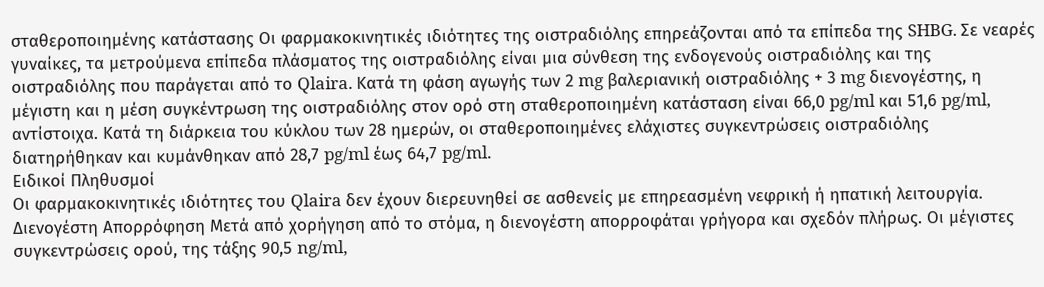σταθεροποιημένης κατάστασης Οι φαρμακοκινητικές ιδιότητες της οιστραδιόλης επηρεάζονται από τα επίπεδα της SHBG. Σε νεαρές γυναίκες, τα μετρούμενα επίπεδα πλάσματος της οιστραδιόλης είναι μια σύνθεση της ενδογενούς οιστραδιόλης και της οιστραδιόλης που παράγεται από το Qlaira. Κατά τη φάση αγωγής των 2 mg βαλεριανική οιστραδιόλης + 3 mg διενογέστης, η μέγιστη και η μέση συγκέντρωση της οιστραδιόλης στον ορό στη σταθεροποιημένη κατάσταση είναι 66,0 pg/ml και 51,6 pg/ml, αντίστοιχα. Κατά τη διάρκεια του κύκλου των 28 ημερών, οι σταθεροποιημένες ελάχιστες συγκεντρώσεις οιστραδιόλης διατηρήθηκαν και κυμάνθηκαν από 28,7 pg/ml έως 64,7 pg/ml.
Ειδικοί Πληθυσμοί
Οι φαρμακοκινητικές ιδιότητες του Qlaira δεν έχουν διερευνηθεί σε ασθενείς με επηρεασμένη νεφρική ή ηπατική λειτουργία.
Διενογέστη Απορρόφηση Μετά από χορήγηση από το στόμα, η διενογέστη απορροφάται γρήγορα και σχεδόν πλήρως. Οι μέγιστες συγκεντρώσεις ορού, της τάξης 90,5 ng/ml,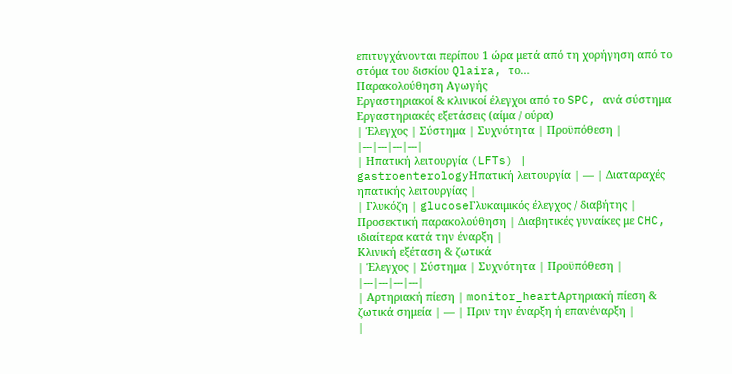επιτυγχάνονται περίπου 1 ώρα μετά από τη χορήγηση από το στόμα του δισκίου Qlaira, το…
Παρακολούθηση Αγωγής
Εργαστηριακοί & κλινικοί έλεγχοι από το SPC, ανά σύστημα
Εργαστηριακές εξετάσεις (αίμα / ούρα)
| Έλεγχος | Σύστημα | Συχνότητα | Προϋπόθεση |
|---|---|---|---|
| Ηπατική λειτουργία (LFTs) | gastroenterologyΗπατική λειτουργία | — | Διαταραχές ηπατικής λειτουργίας |
| Γλυκόζη | glucoseΓλυκαιμικός έλεγχος / διαβήτης | Προσεκτική παρακολούθηση | Διαβητικές γυναίκες με CHC, ιδιαίτερα κατά την έναρξη |
Κλινική εξέταση & ζωτικά
| Έλεγχος | Σύστημα | Συχνότητα | Προϋπόθεση |
|---|---|---|---|
| Αρτηριακή πίεση | monitor_heartΑρτηριακή πίεση & ζωτικά σημεία | — | Πριν την έναρξη ή επανέναρξη |
|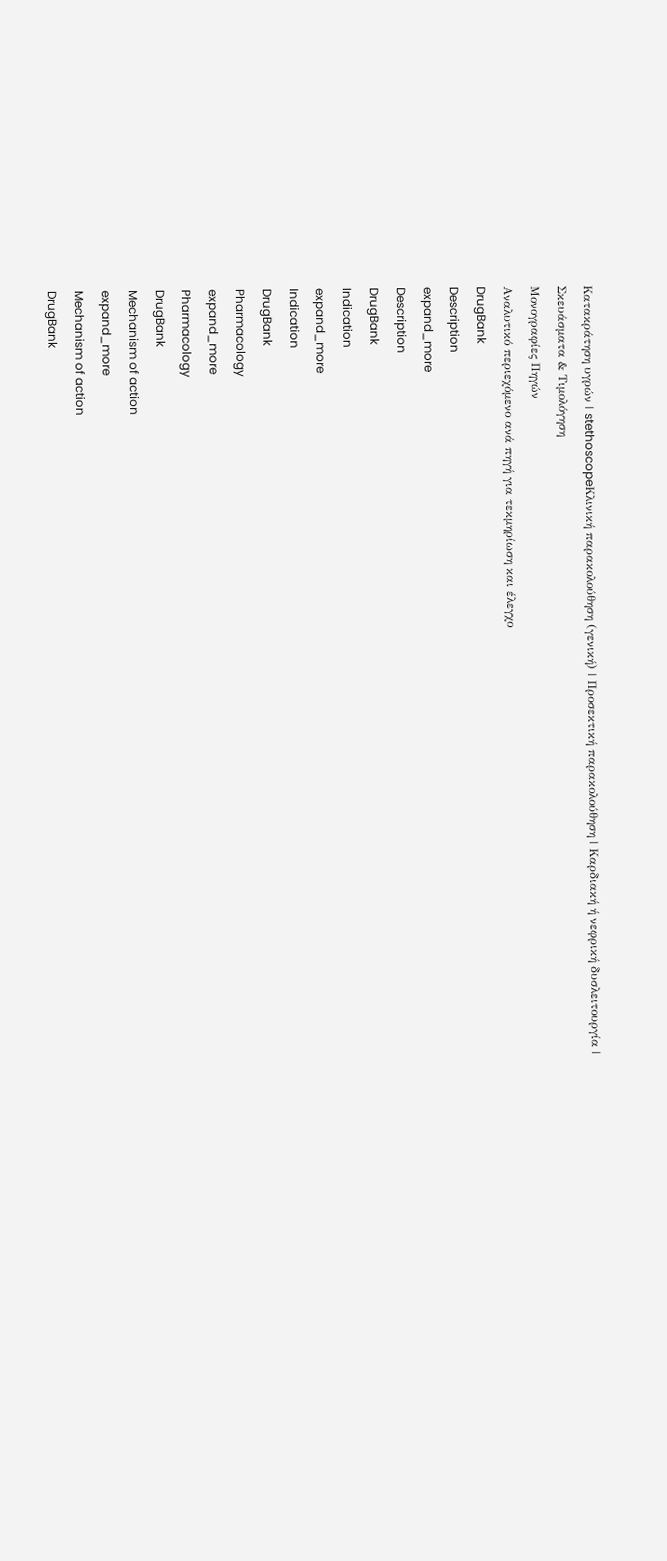Κατακράτηση υγρών | stethoscopeΚλινική παρακολούθηση (γενική) | Προσεκτική παρακολούθηση | Καρδιακή ή νεφρική δυσλειτουργία |
Σκευάσματα & Τιμολόγηση
Μονογραφίες Πηγών
Αναλυτικό περιεχόμενο ανά πηγή για τεκμηρίωση και έλεγχο
DrugBank
Description
expand_more
Description
DrugBank
Indication
expand_more
Indication
DrugBank
Pharmacology
expand_more
Pharmacology
DrugBank
Mechanism of action
expand_more
Mechanism of action
DrugBank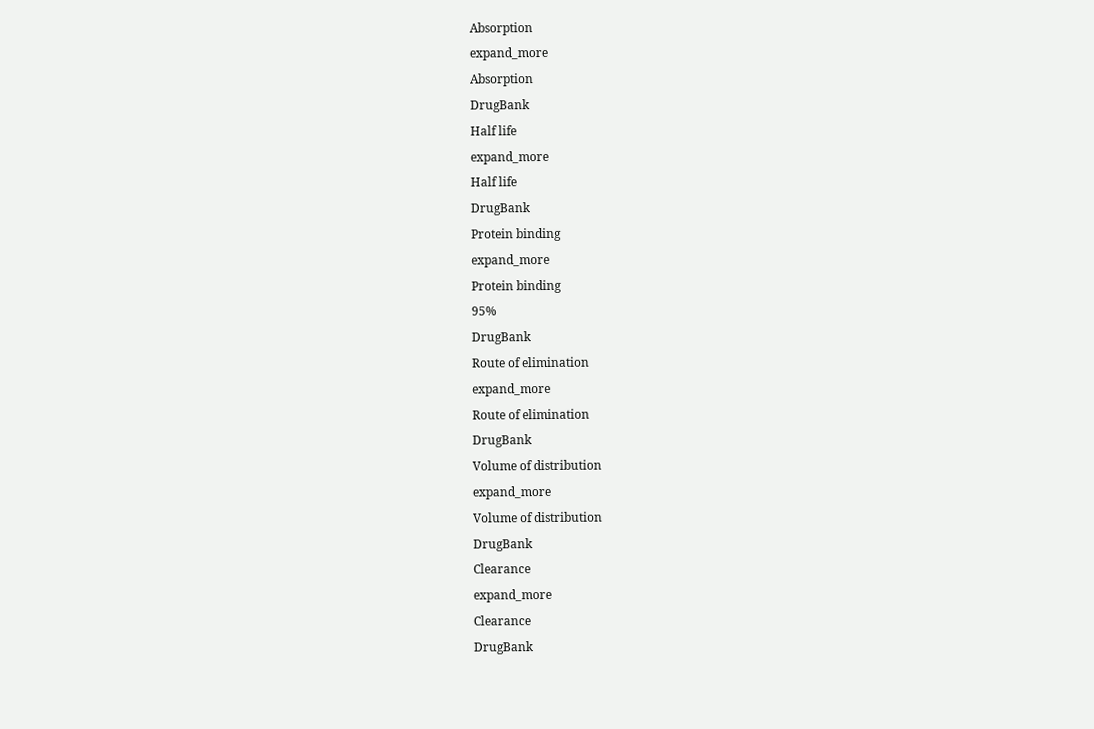Absorption
expand_more
Absorption
DrugBank
Half life
expand_more
Half life
DrugBank
Protein binding
expand_more
Protein binding
95%
DrugBank
Route of elimination
expand_more
Route of elimination
DrugBank
Volume of distribution
expand_more
Volume of distribution
DrugBank
Clearance
expand_more
Clearance
DrugBank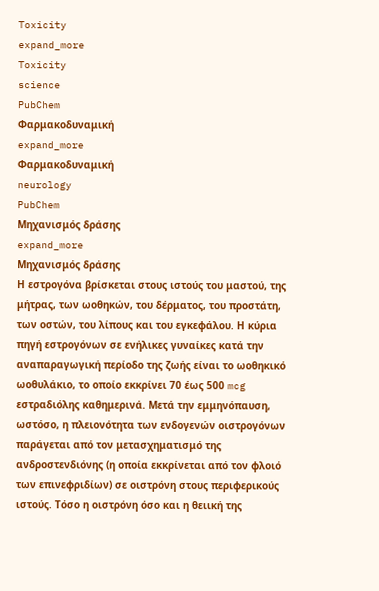Toxicity
expand_more
Toxicity
science
PubChem
Φαρμακοδυναμική
expand_more
Φαρμακοδυναμική
neurology
PubChem
Μηχανισμός δράσης
expand_more
Μηχανισμός δράσης
Η εστρογόνα βρίσκεται στους ιστούς του μαστού, της μήτρας, των ωοθηκών, του δέρματος, του προστάτη, των οστών, του λίπους και του εγκεφάλου. Η κύρια πηγή εστρογόνων σε ενήλικες γυναίκες κατά την αναπαραγωγική περίοδο της ζωής είναι το ωοθηκικό ωοθυλάκιο, το οποίο εκκρίνει 70 έως 500 mcg εστραδιόλης καθημερινά. Μετά την εμμηνόπαυση, ωστόσο, η πλειονότητα των ενδογενών οιστρογόνων παράγεται από τον μετασχηματισμό της ανδροστενδιόνης (η οποία εκκρίνεται από τον φλοιό των επινεφριδίων) σε οιστρόνη στους περιφερικούς ιστούς. Τόσο η οιστρόνη όσο και η θειική της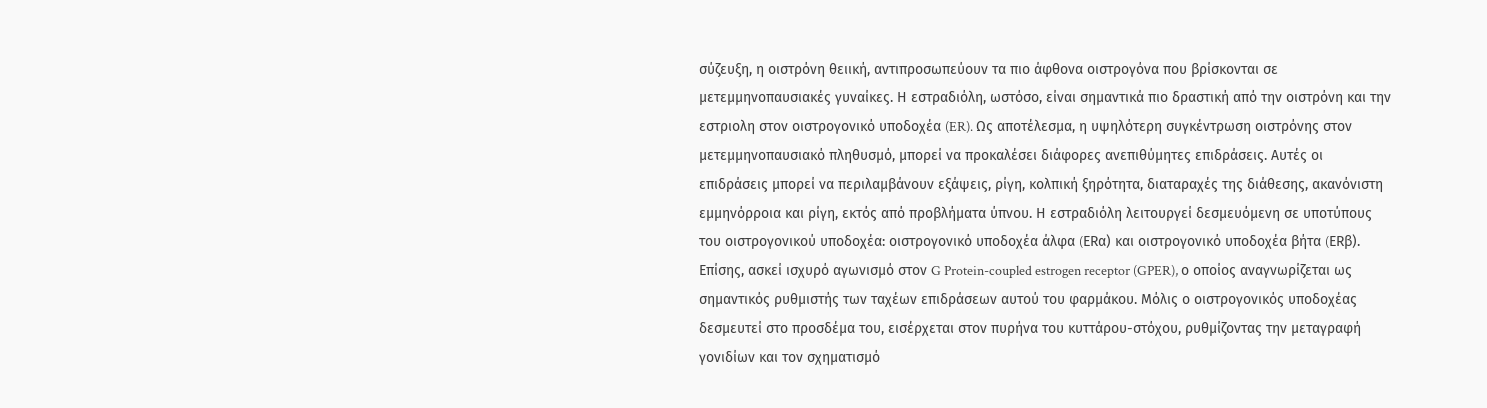σύζευξη, η οιστρόνη θειική, αντιπροσωπεύουν τα πιο άφθονα οιστρογόνα που βρίσκονται σε μετεμμηνοπαυσιακές γυναίκες. Η εστραδιόλη, ωστόσο, είναι σημαντικά πιο δραστική από την οιστρόνη και την εστριολη στον οιστρογονικό υποδοχέα (ER). Ως αποτέλεσμα, η υψηλότερη συγκέντρωση οιστρόνης στον μετεμμηνοπαυσιακό πληθυσμό, μπορεί να προκαλέσει διάφορες ανεπιθύμητες επιδράσεις. Αυτές οι επιδράσεις μπορεί να περιλαμβάνουν εξάψεις, ρίγη, κολπική ξηρότητα, διαταραχές της διάθεσης, ακανόνιστη εμμηνόρροια και ρίγη, εκτός από προβλήματα ύπνου. Η εστραδιόλη λειτουργεί δεσμευόμενη σε υποτύπους του οιστρογονικού υποδοχέα: οιστρογονικό υποδοχέα άλφα (ERα) και οιστρογονικό υποδοχέα βήτα (ERβ). Επίσης, ασκεί ισχυρό αγωνισμό στον G Protein-coupled estrogen receptor (GPER), ο οποίος αναγνωρίζεται ως σημαντικός ρυθμιστής των ταχέων επιδράσεων αυτού του φαρμάκου. Μόλις ο οιστρογονικός υποδοχέας δεσμευτεί στο προσδέμα του, εισέρχεται στον πυρήνα του κυττάρου-στόχου, ρυθμίζοντας την μεταγραφή γονιδίων και τον σχηματισμό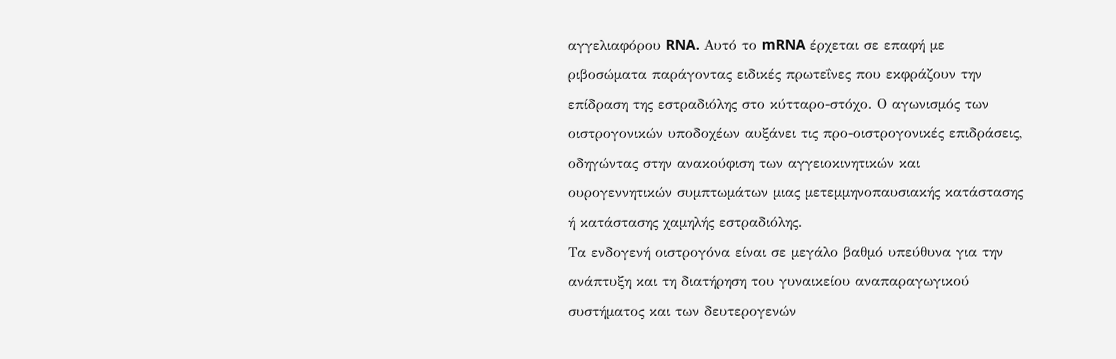αγγελιαφόρου RNA. Αυτό το mRNA έρχεται σε επαφή με ριβοσώματα παράγοντας ειδικές πρωτεΐνες που εκφράζουν την επίδραση της εστραδιόλης στο κύτταρο-στόχο. Ο αγωνισμός των οιστρογονικών υποδοχέων αυξάνει τις προ-οιστρογονικές επιδράσεις, οδηγώντας στην ανακούφιση των αγγειοκινητικών και ουρογεννητικών συμπτωμάτων μιας μετεμμηνοπαυσιακής κατάστασης ή κατάστασης χαμηλής εστραδιόλης.
Τα ενδογενή οιστρογόνα είναι σε μεγάλο βαθμό υπεύθυνα για την ανάπτυξη και τη διατήρηση του γυναικείου αναπαραγωγικού συστήματος και των δευτερογενών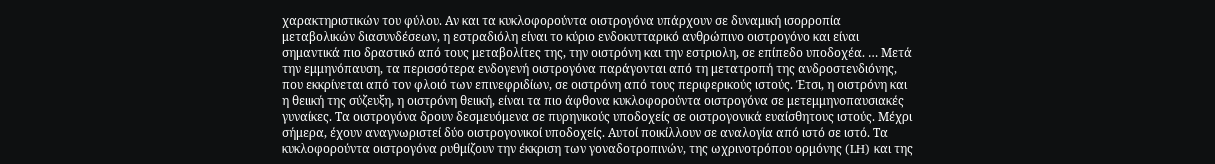χαρακτηριστικών του φύλου. Αν και τα κυκλοφορούντα οιστρογόνα υπάρχουν σε δυναμική ισορροπία μεταβολικών διασυνδέσεων, η εστραδιόλη είναι το κύριο ενδοκυτταρικό ανθρώπινο οιστρογόνο και είναι σημαντικά πιο δραστικό από τους μεταβολίτες της, την οιστρόνη και την εστριολη, σε επίπεδο υποδοχέα. … Μετά την εμμηνόπαυση, τα περισσότερα ενδογενή οιστρογόνα παράγονται από τη μετατροπή της ανδροστενδιόνης, που εκκρίνεται από τον φλοιό των επινεφριδίων, σε οιστρόνη από τους περιφερικούς ιστούς. Έτσι, η οιστρόνη και η θειική της σύζευξη, η οιστρόνη θειική, είναι τα πιο άφθονα κυκλοφορούντα οιστρογόνα σε μετεμμηνοπαυσιακές γυναίκες. Τα οιστρογόνα δρουν δεσμευόμενα σε πυρηνικούς υποδοχείς σε οιστρογονικά ευαίσθητους ιστούς. Μέχρι σήμερα, έχουν αναγνωριστεί δύο οιστρογονικοί υποδοχείς. Αυτοί ποικίλλουν σε αναλογία από ιστό σε ιστό. Τα κυκλοφορούντα οιστρογόνα ρυθμίζουν την έκκριση των γοναδοτροπινών, της ωχρινοτρόπου ορμόνης (LH) και της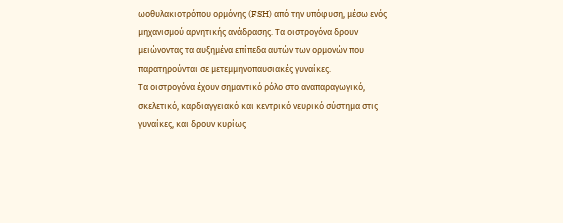ωοθυλακιοτρόπου ορμόνης (FSH) από την υπόφυση, μέσω ενός μηχανισμού αρνητικής ανάδρασης. Τα οιστρογόνα δρουν μειώνοντας τα αυξημένα επίπεδα αυτών των ορμονών που παρατηρούνται σε μετεμμηνοπαυσιακές γυναίκες.
Τα οιστρογόνα έχουν σημαντικό ρόλο στο αναπαραγωγικό, σκελετικό, καρδιαγγειακό και κεντρικό νευρικό σύστημα στις γυναίκες, και δρουν κυρίως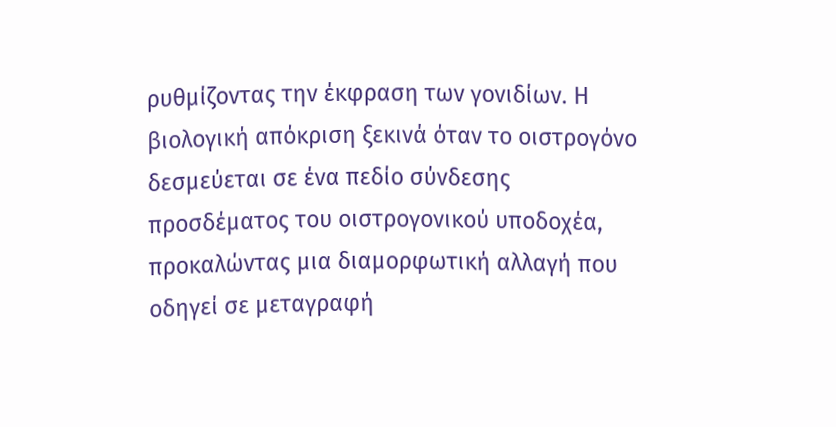ρυθμίζοντας την έκφραση των γονιδίων. Η βιολογική απόκριση ξεκινά όταν το οιστρογόνο δεσμεύεται σε ένα πεδίο σύνδεσης προσδέματος του οιστρογονικού υποδοχέα, προκαλώντας μια διαμορφωτική αλλαγή που οδηγεί σε μεταγραφή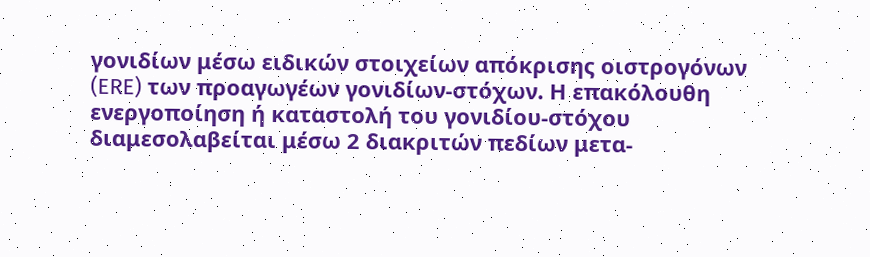γονιδίων μέσω ειδικών στοιχείων απόκρισης οιστρογόνων (ERE) των προαγωγέων γονιδίων-στόχων. Η επακόλουθη ενεργοποίηση ή καταστολή του γονιδίου-στόχου διαμεσολαβείται μέσω 2 διακριτών πεδίων μετα-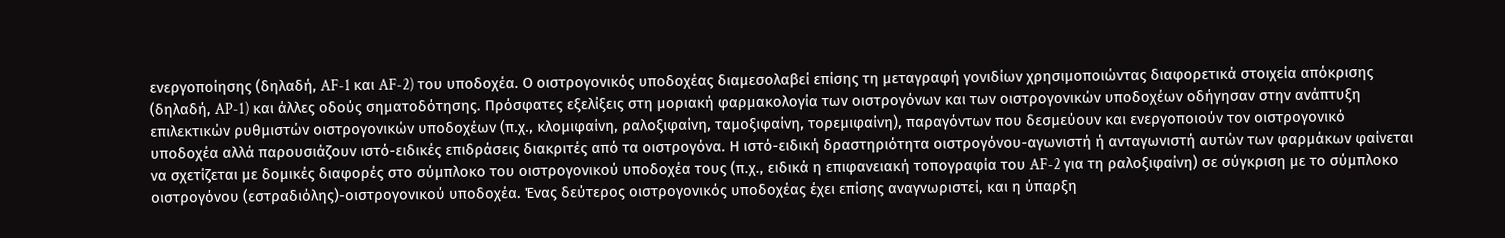ενεργοποίησης (δηλαδή, AF-1 και AF-2) του υποδοχέα. Ο οιστρογονικός υποδοχέας διαμεσολαβεί επίσης τη μεταγραφή γονιδίων χρησιμοποιώντας διαφορετικά στοιχεία απόκρισης (δηλαδή, AP-1) και άλλες οδούς σηματοδότησης. Πρόσφατες εξελίξεις στη μοριακή φαρμακολογία των οιστρογόνων και των οιστρογονικών υποδοχέων οδήγησαν στην ανάπτυξη επιλεκτικών ρυθμιστών οιστρογονικών υποδοχέων (π.χ., κλομιφαίνη, ραλοξιφαίνη, ταμοξιφαίνη, τορεμιφαίνη), παραγόντων που δεσμεύουν και ενεργοποιούν τον οιστρογονικό υποδοχέα αλλά παρουσιάζουν ιστό-ειδικές επιδράσεις διακριτές από τα οιστρογόνα. Η ιστό-ειδική δραστηριότητα οιστρογόνου-αγωνιστή ή ανταγωνιστή αυτών των φαρμάκων φαίνεται να σχετίζεται με δομικές διαφορές στο σύμπλοκο του οιστρογονικού υποδοχέα τους (π.χ., ειδικά η επιφανειακή τοπογραφία του AF-2 για τη ραλοξιφαίνη) σε σύγκριση με το σύμπλοκο οιστρογόνου (εστραδιόλης)-οιστρογονικού υποδοχέα. Ένας δεύτερος οιστρογονικός υποδοχέας έχει επίσης αναγνωριστεί, και η ύπαρξη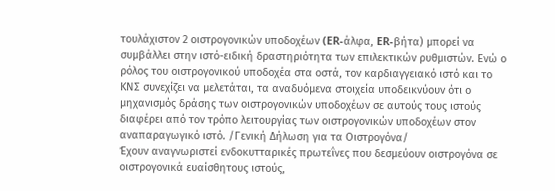τουλάχιστον 2 οιστρογονικών υποδοχέων (ER-άλφα, ER-βήτα) μπορεί να συμβάλλει στην ιστό-ειδική δραστηριότητα των επιλεκτικών ρυθμιστών. Ενώ ο ρόλος του οιστρογονικού υποδοχέα στα οστά, τον καρδιαγγειακό ιστό και το ΚΝΣ συνεχίζει να μελετάται, τα αναδυόμενα στοιχεία υποδεικνύουν ότι ο μηχανισμός δράσης των οιστρογονικών υποδοχέων σε αυτούς τους ιστούς διαφέρει από τον τρόπο λειτουργίας των οιστρογονικών υποδοχέων στον αναπαραγωγικό ιστό. /Γενική Δήλωση για τα Οιστρογόνα/
Έχουν αναγνωριστεί ενδοκυτταρικές πρωτεΐνες που δεσμεύουν οιστρογόνα σε οιστρογονικά ευαίσθητους ιστούς,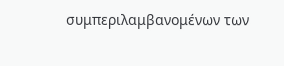συμπεριλαμβανομένων των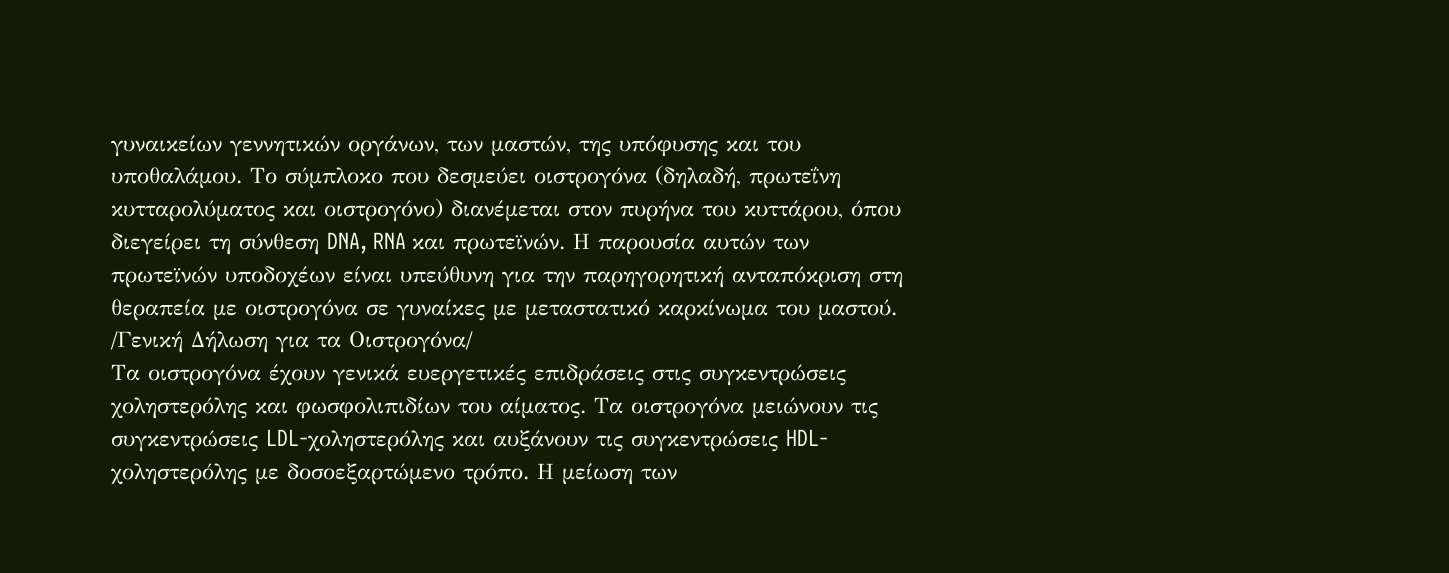γυναικείων γεννητικών οργάνων, των μαστών, της υπόφυσης και του υποθαλάμου. Το σύμπλοκο που δεσμεύει οιστρογόνα (δηλαδή, πρωτεΐνη κυτταρολύματος και οιστρογόνο) διανέμεται στον πυρήνα του κυττάρου, όπου διεγείρει τη σύνθεση DNA, RNA και πρωτεϊνών. Η παρουσία αυτών των πρωτεϊνών υποδοχέων είναι υπεύθυνη για την παρηγορητική ανταπόκριση στη θεραπεία με οιστρογόνα σε γυναίκες με μεταστατικό καρκίνωμα του μαστού. /Γενική Δήλωση για τα Οιστρογόνα/
Τα οιστρογόνα έχουν γενικά ευεργετικές επιδράσεις στις συγκεντρώσεις χοληστερόλης και φωσφολιπιδίων του αίματος. Τα οιστρογόνα μειώνουν τις συγκεντρώσεις LDL-χοληστερόλης και αυξάνουν τις συγκεντρώσεις HDL-χοληστερόλης με δοσοεξαρτώμενο τρόπο. Η μείωση των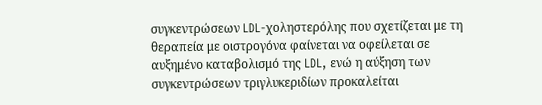συγκεντρώσεων LDL-χοληστερόλης που σχετίζεται με τη θεραπεία με οιστρογόνα φαίνεται να οφείλεται σε αυξημένο καταβολισμό της LDL, ενώ η αύξηση των συγκεντρώσεων τριγλυκεριδίων προκαλείται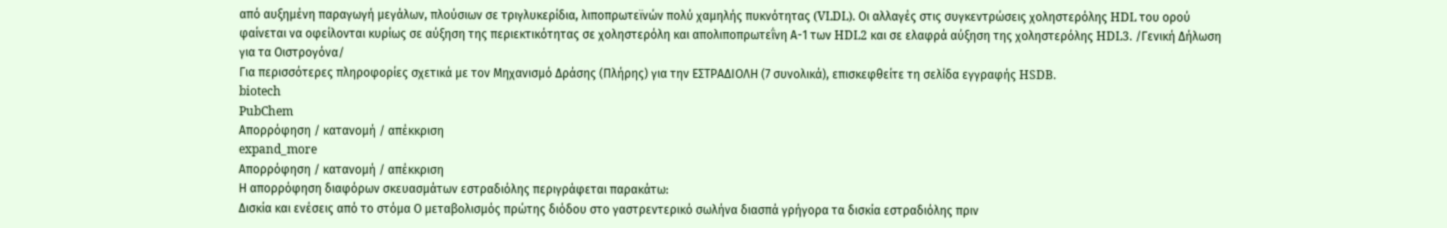από αυξημένη παραγωγή μεγάλων, πλούσιων σε τριγλυκερίδια, λιποπρωτεϊνών πολύ χαμηλής πυκνότητας (VLDL). Οι αλλαγές στις συγκεντρώσεις χοληστερόλης HDL του ορού φαίνεται να οφείλονται κυρίως σε αύξηση της περιεκτικότητας σε χοληστερόλη και απολιποπρωτεΐνη Α-1 των HDL2 και σε ελαφρά αύξηση της χοληστερόλης HDL3. /Γενική Δήλωση για τα Οιστρογόνα/
Για περισσότερες πληροφορίες σχετικά με τον Μηχανισμό Δράσης (Πλήρης) για την ΕΣΤΡΑΔΙΟΛΗ (7 συνολικά), επισκεφθείτε τη σελίδα εγγραφής HSDB.
biotech
PubChem
Απορρόφηση / κατανομή / απέκκριση
expand_more
Απορρόφηση / κατανομή / απέκκριση
Η απορρόφηση διαφόρων σκευασμάτων εστραδιόλης περιγράφεται παρακάτω:
Δισκία και ενέσεις από το στόμα Ο μεταβολισμός πρώτης διόδου στο γαστρεντερικό σωλήνα διασπά γρήγορα τα δισκία εστραδιόλης πριν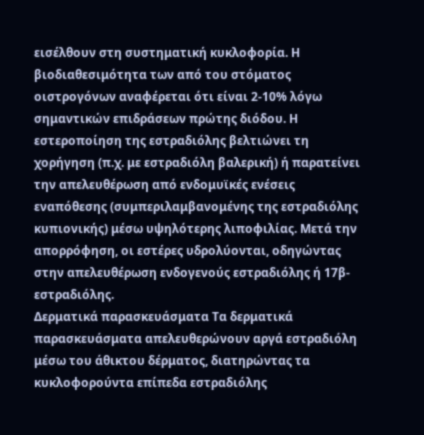εισέλθουν στη συστηματική κυκλοφορία. Η βιοδιαθεσιμότητα των από του στόματος οιστρογόνων αναφέρεται ότι είναι 2-10% λόγω σημαντικών επιδράσεων πρώτης διόδου. Η εστεροποίηση της εστραδιόλης βελτιώνει τη χορήγηση (π.χ. με εστραδιόλη βαλερική) ή παρατείνει την απελευθέρωση από ενδομυϊκές ενέσεις εναπόθεσης (συμπεριλαμβανομένης της εστραδιόλης κυπιονικής) μέσω υψηλότερης λιποφιλίας. Μετά την απορρόφηση, οι εστέρες υδρολύονται, οδηγώντας στην απελευθέρωση ενδογενούς εστραδιόλης ή 17β-εστραδιόλης.
Δερματικά παρασκευάσματα Τα δερματικά παρασκευάσματα απελευθερώνουν αργά εστραδιόλη μέσω του άθικτου δέρματος, διατηρώντας τα κυκλοφορούντα επίπεδα εστραδιόλης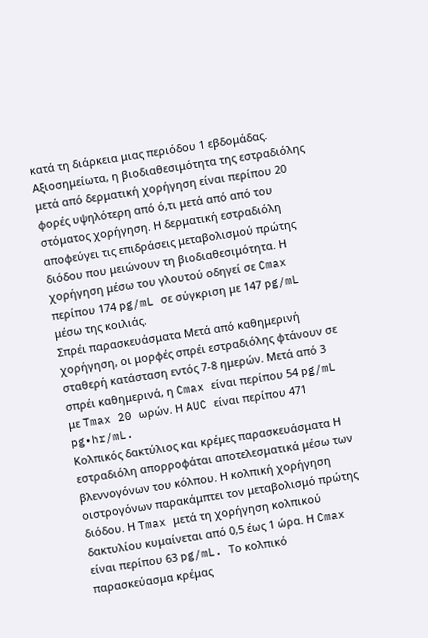κατά τη διάρκεια μιας περιόδου 1 εβδομάδας. Αξιοσημείωτα, η βιοδιαθεσιμότητα της εστραδιόλης μετά από δερματική χορήγηση είναι περίπου 20 φορές υψηλότερη από ό,τι μετά από από του στόματος χορήγηση. Η δερματική εστραδιόλη αποφεύγει τις επιδράσεις μεταβολισμού πρώτης διόδου που μειώνουν τη βιοδιαθεσιμότητα. Η χορήγηση μέσω του γλουτού οδηγεί σε Cmax περίπου 174 pg/mL σε σύγκριση με 147 pg/mL μέσω της κοιλιάς.
Σπρέι παρασκευάσματα Μετά από καθημερινή χορήγηση, οι μορφές σπρέι εστραδιόλης φτάνουν σε σταθερή κατάσταση εντός 7-8 ημερών. Μετά από 3 σπρέι καθημερινά, η Cmax είναι περίπου 54 pg/mL με Tmax 20 ωρών. Η AUC είναι περίπου 471 pg•hr/mL.
Κολπικός δακτύλιος και κρέμες παρασκευάσματα Η εστραδιόλη απορροφάται αποτελεσματικά μέσω των βλεννογόνων του κόλπου. Η κολπική χορήγηση οιστρογόνων παρακάμπτει τον μεταβολισμό πρώτης διόδου. Η Tmax μετά τη χορήγηση κολπικού δακτυλίου κυμαίνεται από 0,5 έως 1 ώρα. Η Cmax είναι περίπου 63 pg/mL. Το κολπικό παρασκεύασμα κρέμας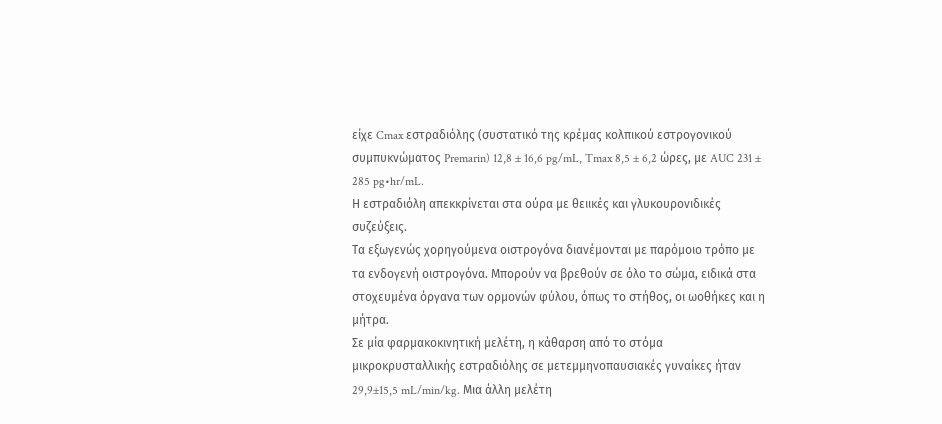είχε Cmax εστραδιόλης (συστατικό της κρέμας κολπικού εστρογονικού συμπυκνώματος Premarin) 12,8 ± 16,6 pg/mL, Tmax 8,5 ± 6,2 ώρες, με AUC 231 ± 285 pg•hr/mL.
Η εστραδιόλη απεκκρίνεται στα ούρα με θειικές και γλυκουρονιδικές συζεύξεις.
Τα εξωγενώς χορηγούμενα οιστρογόνα διανέμονται με παρόμοιο τρόπο με τα ενδογενή οιστρογόνα. Μπορούν να βρεθούν σε όλο το σώμα, ειδικά στα στοχευμένα όργανα των ορμονών φύλου, όπως το στήθος, οι ωοθήκες και η μήτρα.
Σε μία φαρμακοκινητική μελέτη, η κάθαρση από το στόμα μικροκρυσταλλικής εστραδιόλης σε μετεμμηνοπαυσιακές γυναίκες ήταν 29,9±15,5 mL/min/kg. Μια άλλη μελέτη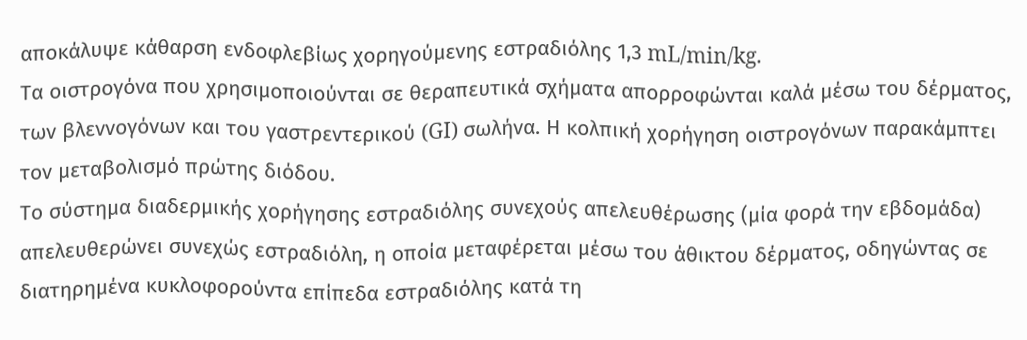αποκάλυψε κάθαρση ενδοφλεβίως χορηγούμενης εστραδιόλης 1,3 mL/min/kg.
Τα οιστρογόνα που χρησιμοποιούνται σε θεραπευτικά σχήματα απορροφώνται καλά μέσω του δέρματος, των βλεννογόνων και του γαστρεντερικού (GI) σωλήνα. Η κολπική χορήγηση οιστρογόνων παρακάμπτει τον μεταβολισμό πρώτης διόδου.
Το σύστημα διαδερμικής χορήγησης εστραδιόλης συνεχούς απελευθέρωσης (μία φορά την εβδομάδα) απελευθερώνει συνεχώς εστραδιόλη, η οποία μεταφέρεται μέσω του άθικτου δέρματος, οδηγώντας σε διατηρημένα κυκλοφορούντα επίπεδα εστραδιόλης κατά τη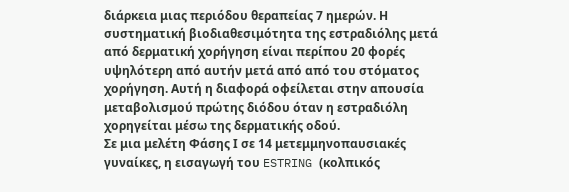διάρκεια μιας περιόδου θεραπείας 7 ημερών. Η συστηματική βιοδιαθεσιμότητα της εστραδιόλης μετά από δερματική χορήγηση είναι περίπου 20 φορές υψηλότερη από αυτήν μετά από από του στόματος χορήγηση. Αυτή η διαφορά οφείλεται στην απουσία μεταβολισμού πρώτης διόδου όταν η εστραδιόλη χορηγείται μέσω της δερματικής οδού.
Σε μια μελέτη Φάσης Ι σε 14 μετεμμηνοπαυσιακές γυναίκες, η εισαγωγή του ESTRING (κολπικός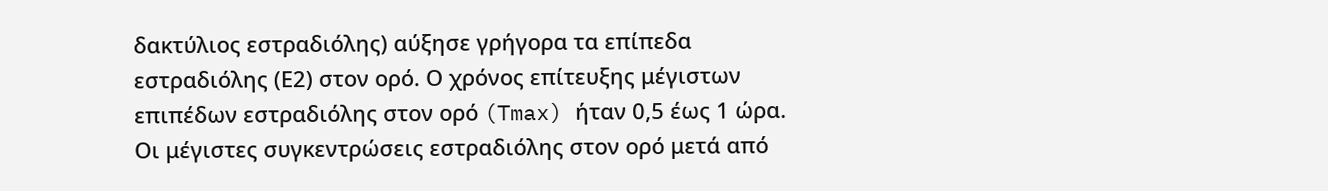δακτύλιος εστραδιόλης) αύξησε γρήγορα τα επίπεδα εστραδιόλης (Ε2) στον ορό. Ο χρόνος επίτευξης μέγιστων επιπέδων εστραδιόλης στον ορό (Tmax) ήταν 0,5 έως 1 ώρα. Οι μέγιστες συγκεντρώσεις εστραδιόλης στον ορό μετά από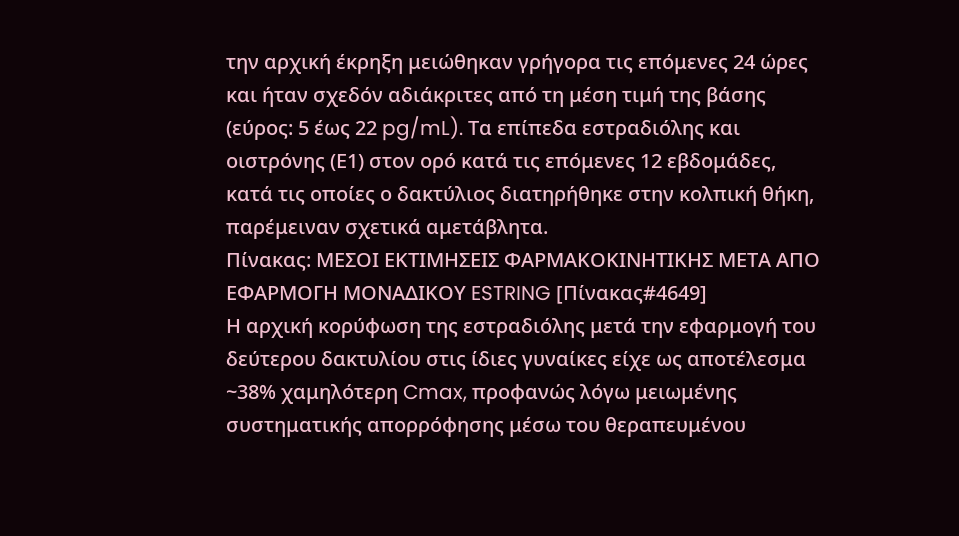την αρχική έκρηξη μειώθηκαν γρήγορα τις επόμενες 24 ώρες και ήταν σχεδόν αδιάκριτες από τη μέση τιμή της βάσης (εύρος: 5 έως 22 pg/mL). Τα επίπεδα εστραδιόλης και οιστρόνης (Ε1) στον ορό κατά τις επόμενες 12 εβδομάδες, κατά τις οποίες ο δακτύλιος διατηρήθηκε στην κολπική θήκη, παρέμειναν σχετικά αμετάβλητα.
Πίνακας: ΜΕΣΟΙ ΕΚΤΙΜΗΣΕΙΣ ΦΑΡΜΑΚΟΚΙΝΗΤΙΚΗΣ ΜΕΤΑ ΑΠΟ ΕΦΑΡΜΟΓΗ ΜΟΝΑΔΙΚΟΥ ESTRING [Πίνακας#4649]
Η αρχική κορύφωση της εστραδιόλης μετά την εφαρμογή του δεύτερου δακτυλίου στις ίδιες γυναίκες είχε ως αποτέλεσμα ~38% χαμηλότερη Cmax, προφανώς λόγω μειωμένης συστηματικής απορρόφησης μέσω του θεραπευμένου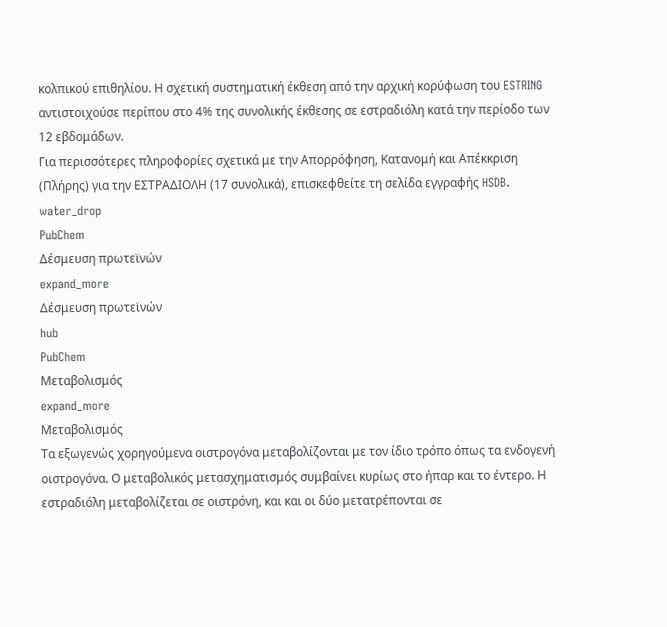κολπικού επιθηλίου. Η σχετική συστηματική έκθεση από την αρχική κορύφωση του ESTRING αντιστοιχούσε περίπου στο 4% της συνολικής έκθεσης σε εστραδιόλη κατά την περίοδο των 12 εβδομάδων.
Για περισσότερες πληροφορίες σχετικά με την Απορρόφηση, Κατανομή και Απέκκριση (Πλήρης) για την ΕΣΤΡΑΔΙΟΛΗ (17 συνολικά), επισκεφθείτε τη σελίδα εγγραφής HSDB.
water_drop
PubChem
Δέσμευση πρωτεϊνών
expand_more
Δέσμευση πρωτεϊνών
hub
PubChem
Μεταβολισμός
expand_more
Μεταβολισμός
Τα εξωγενώς χορηγούμενα οιστρογόνα μεταβολίζονται με τον ίδιο τρόπο όπως τα ενδογενή οιστρογόνα. Ο μεταβολικός μετασχηματισμός συμβαίνει κυρίως στο ήπαρ και το έντερο. Η εστραδιόλη μεταβολίζεται σε οιστρόνη, και και οι δύο μετατρέπονται σε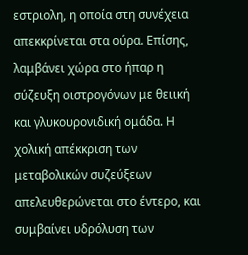εστριολη, η οποία στη συνέχεια απεκκρίνεται στα ούρα. Επίσης, λαμβάνει χώρα στο ήπαρ η σύζευξη οιστρογόνων με θειική και γλυκουρονιδική ομάδα. Η χολική απέκκριση των μεταβολικών συζεύξεων απελευθερώνεται στο έντερο, και συμβαίνει υδρόλυση των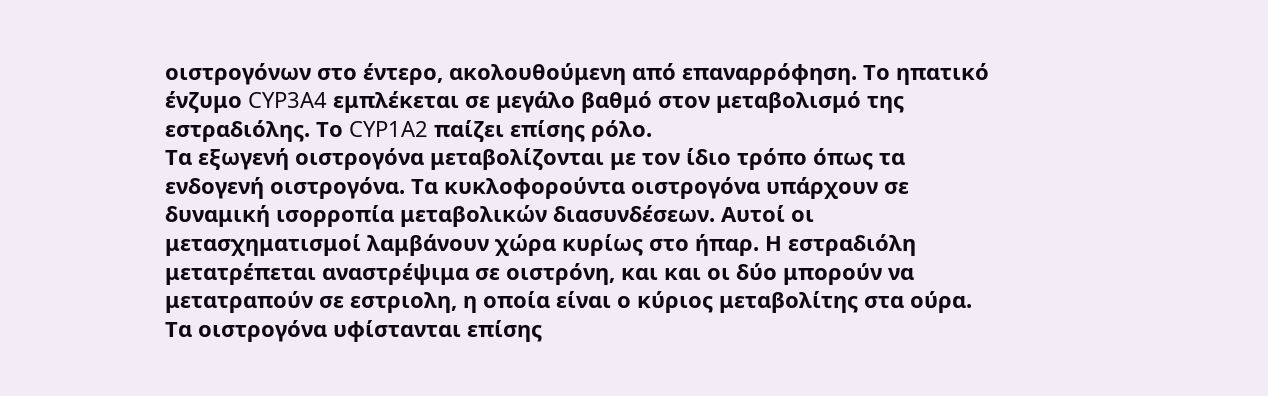οιστρογόνων στο έντερο, ακολουθούμενη από επαναρρόφηση. Το ηπατικό ένζυμο CYP3A4 εμπλέκεται σε μεγάλο βαθμό στον μεταβολισμό της εστραδιόλης. Το CYP1A2 παίζει επίσης ρόλο.
Τα εξωγενή οιστρογόνα μεταβολίζονται με τον ίδιο τρόπο όπως τα ενδογενή οιστρογόνα. Τα κυκλοφορούντα οιστρογόνα υπάρχουν σε δυναμική ισορροπία μεταβολικών διασυνδέσεων. Αυτοί οι μετασχηματισμοί λαμβάνουν χώρα κυρίως στο ήπαρ. Η εστραδιόλη μετατρέπεται αναστρέψιμα σε οιστρόνη, και και οι δύο μπορούν να μετατραπούν σε εστριολη, η οποία είναι ο κύριος μεταβολίτης στα ούρα. Τα οιστρογόνα υφίστανται επίσης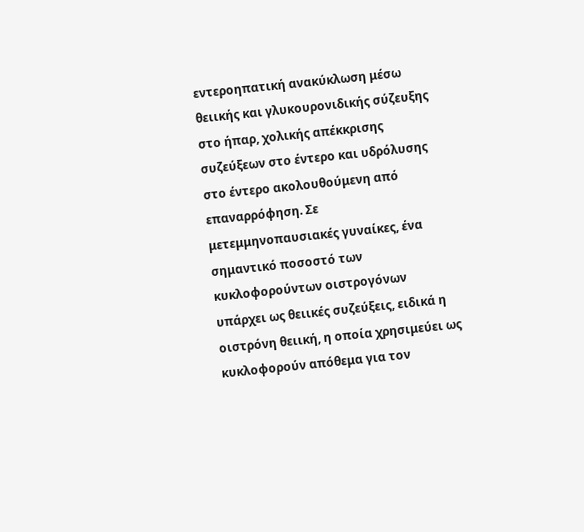εντεροηπατική ανακύκλωση μέσω θειικής και γλυκουρονιδικής σύζευξης στο ήπαρ, χολικής απέκκρισης συζεύξεων στο έντερο και υδρόλυσης στο έντερο ακολουθούμενη από επαναρρόφηση. Σε μετεμμηνοπαυσιακές γυναίκες, ένα σημαντικό ποσοστό των κυκλοφορούντων οιστρογόνων υπάρχει ως θειικές συζεύξεις, ειδικά η οιστρόνη θειική, η οποία χρησιμεύει ως κυκλοφορούν απόθεμα για τον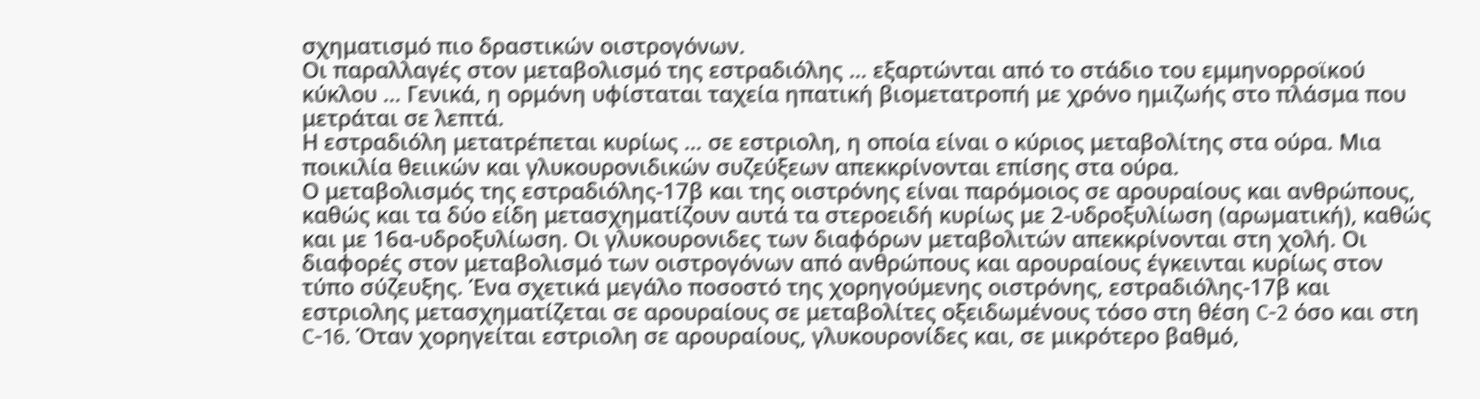σχηματισμό πιο δραστικών οιστρογόνων.
Οι παραλλαγές στον μεταβολισμό της εστραδιόλης … εξαρτώνται από το στάδιο του εμμηνορροϊκού κύκλου … Γενικά, η ορμόνη υφίσταται ταχεία ηπατική βιομετατροπή με χρόνο ημιζωής στο πλάσμα που μετράται σε λεπτά.
Η εστραδιόλη μετατρέπεται κυρίως … σε εστριολη, η οποία είναι ο κύριος μεταβολίτης στα ούρα. Μια ποικιλία θειικών και γλυκουρονιδικών συζεύξεων απεκκρίνονται επίσης στα ούρα.
Ο μεταβολισμός της εστραδιόλης-17β και της οιστρόνης είναι παρόμοιος σε αρουραίους και ανθρώπους, καθώς και τα δύο είδη μετασχηματίζουν αυτά τα στεροειδή κυρίως με 2-υδροξυλίωση (αρωματική), καθώς και με 16α-υδροξυλίωση. Οι γλυκουρονιδες των διαφόρων μεταβολιτών απεκκρίνονται στη χολή. Οι διαφορές στον μεταβολισμό των οιστρογόνων από ανθρώπους και αρουραίους έγκεινται κυρίως στον τύπο σύζευξης. Ένα σχετικά μεγάλο ποσοστό της χορηγούμενης οιστρόνης, εστραδιόλης-17β και εστριολης μετασχηματίζεται σε αρουραίους σε μεταβολίτες οξειδωμένους τόσο στη θέση C-2 όσο και στη C-16. Όταν χορηγείται εστριολη σε αρουραίους, γλυκουρονίδες και, σε μικρότερο βαθμό,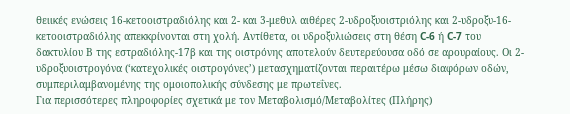θειικές ενώσεις 16-κετοοιστραδιόλης και 2- και 3-μεθυλ αιθέρες 2-υδροξυοιστριόλης και 2-υδροξυ-16-κετοοιστραδιόλης απεκκρίνονται στη χολή. Αντίθετα, οι υδροξυλιώσεις στη θέση C-6 ή C-7 του δακτυλίου Β της εστραδιόλης-17β και της οιστρόνης αποτελούν δευτερεύουσα οδό σε αρουραίους. Οι 2-υδροξυοιστρογόνα (‘κατεχολικές οιστρογόνες’) μετασχηματίζονται περαιτέρω μέσω διαφόρων οδών, συμπεριλαμβανομένης της ομοιοπολικής σύνδεσης με πρωτεΐνες.
Για περισσότερες πληροφορίες σχετικά με τον Μεταβολισμό/Μεταβολίτες (Πλήρης)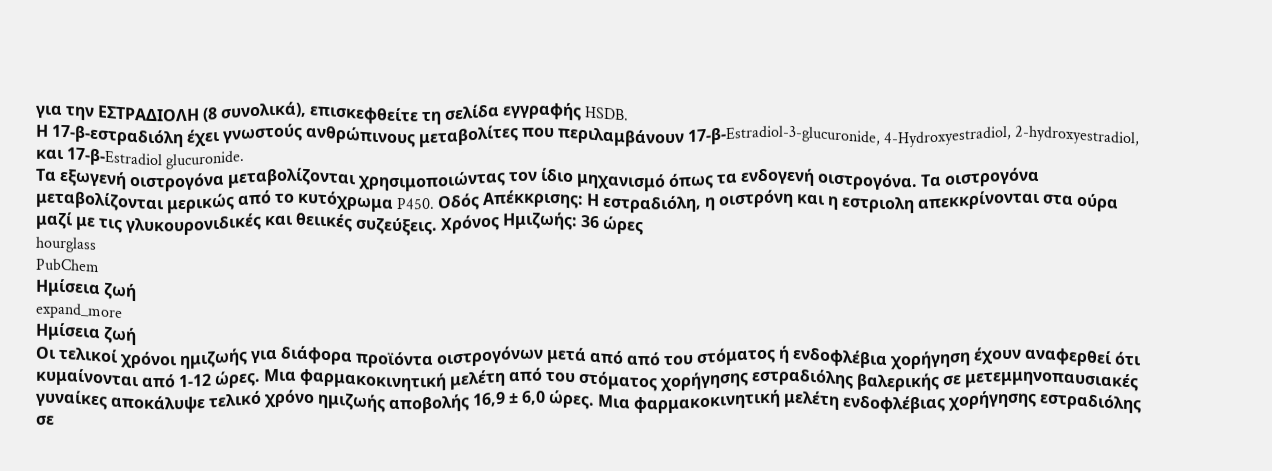για την ΕΣΤΡΑΔΙΟΛΗ (8 συνολικά), επισκεφθείτε τη σελίδα εγγραφής HSDB.
Η 17-β-εστραδιόλη έχει γνωστούς ανθρώπινους μεταβολίτες που περιλαμβάνουν 17-β-Estradiol-3-glucuronide, 4-Hydroxyestradiol, 2-hydroxyestradiol, και 17-β-Estradiol glucuronide.
Τα εξωγενή οιστρογόνα μεταβολίζονται χρησιμοποιώντας τον ίδιο μηχανισμό όπως τα ενδογενή οιστρογόνα. Τα οιστρογόνα μεταβολίζονται μερικώς από το κυτόχρωμα P450. Οδός Απέκκρισης: Η εστραδιόλη, η οιστρόνη και η εστριολη απεκκρίνονται στα ούρα μαζί με τις γλυκουρονιδικές και θειικές συζεύξεις. Χρόνος Ημιζωής: 36 ώρες
hourglass
PubChem
Ημίσεια ζωή
expand_more
Ημίσεια ζωή
Οι τελικοί χρόνοι ημιζωής για διάφορα προϊόντα οιστρογόνων μετά από από του στόματος ή ενδοφλέβια χορήγηση έχουν αναφερθεί ότι κυμαίνονται από 1-12 ώρες. Μια φαρμακοκινητική μελέτη από του στόματος χορήγησης εστραδιόλης βαλερικής σε μετεμμηνοπαυσιακές γυναίκες αποκάλυψε τελικό χρόνο ημιζωής αποβολής 16,9 ± 6,0 ώρες. Μια φαρμακοκινητική μελέτη ενδοφλέβιας χορήγησης εστραδιόλης σε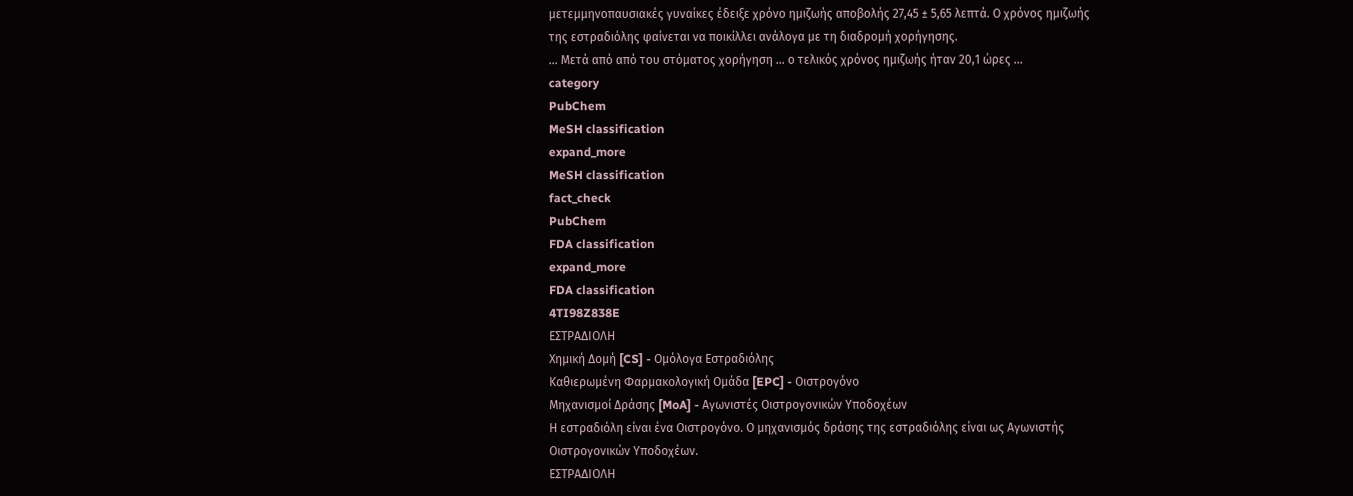μετεμμηνοπαυσιακές γυναίκες έδειξε χρόνο ημιζωής αποβολής 27,45 ± 5,65 λεπτά. Ο χρόνος ημιζωής της εστραδιόλης φαίνεται να ποικίλλει ανάλογα με τη διαδρομή χορήγησης.
… Μετά από από του στόματος χορήγηση … ο τελικός χρόνος ημιζωής ήταν 20,1 ώρες …
category
PubChem
MeSH classification
expand_more
MeSH classification
fact_check
PubChem
FDA classification
expand_more
FDA classification
4TI98Z838E
ΕΣΤΡΑΔΙΟΛΗ
Χημική Δομή [CS] - Ομόλογα Εστραδιόλης
Καθιερωμένη Φαρμακολογική Ομάδα [EPC] - Οιστρογόνο
Μηχανισμοί Δράσης [MoA] - Αγωνιστές Οιστρογονικών Υποδοχέων
Η εστραδιόλη είναι ένα Οιστρογόνο. Ο μηχανισμός δράσης της εστραδιόλης είναι ως Αγωνιστής Οιστρογονικών Υποδοχέων.
ΕΣΤΡΑΔΙΟΛΗ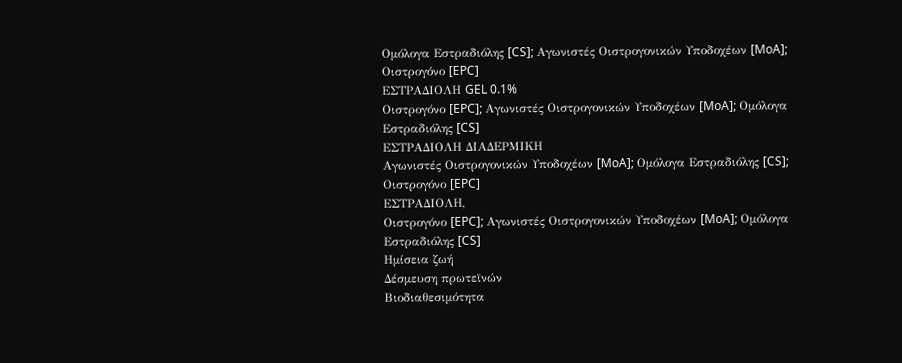Ομόλογα Εστραδιόλης [CS]; Αγωνιστές Οιστρογονικών Υποδοχέων [MoA]; Οιστρογόνο [EPC]
ΕΣΤΡΑΔΙΟΛΗ GEL 0.1%
Οιστρογόνο [EPC]; Αγωνιστές Οιστρογονικών Υποδοχέων [MoA]; Ομόλογα Εστραδιόλης [CS]
ΕΣΤΡΑΔΙΟΛΗ ΔΙΑΔΕΡΜΙΚΗ
Αγωνιστές Οιστρογονικών Υποδοχέων [MoA]; Ομόλογα Εστραδιόλης [CS]; Οιστρογόνο [EPC]
ΕΣΤΡΑΔΙΟΛΗ,
Οιστρογόνο [EPC]; Αγωνιστές Οιστρογονικών Υποδοχέων [MoA]; Ομόλογα Εστραδιόλης [CS]
Ημίσεια ζωή
Δέσμευση πρωτεϊνών
Βιοδιαθεσιμότητα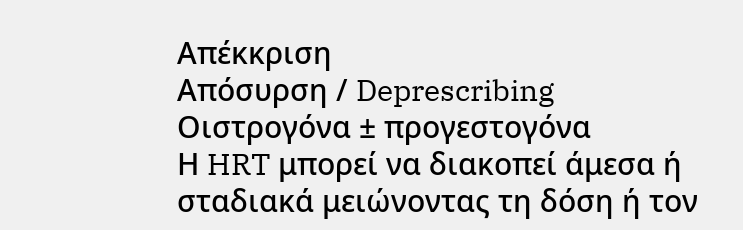Απέκκριση
Απόσυρση / Deprescribing
Οιστρογόνα ± προγεστογόνα
Η HRT μπορεί να διακοπεί άμεσα ή σταδιακά μειώνοντας τη δόση ή τον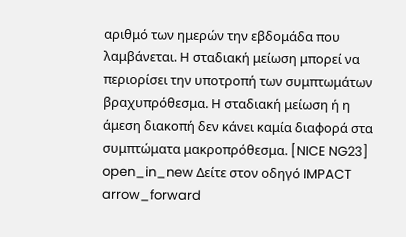αριθμό των ημερών την εβδομάδα που λαμβάνεται. Η σταδιακή μείωση μπορεί να περιορίσει την υποτροπή των συμπτωμάτων βραχυπρόθεσμα. Η σταδιακή μείωση ή η άμεση διακοπή δεν κάνει καμία διαφορά στα συμπτώματα μακροπρόθεσμα. [NICE NG23]
open_in_new Δείτε στον οδηγό IMPACT arrow_forward